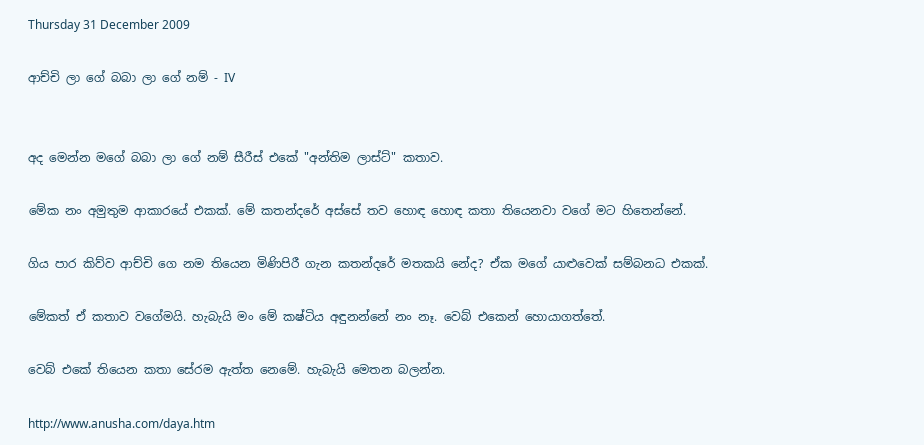Thursday 31 December 2009

ආච්චි ලා ගේ බබා ලා ගේ නම් - IV


අද මෙන්න මගේ බබා ලා ගේ නම් සීරීස් එකේ "අන්තිම ලාස්ට්" කතාව.

මේක නං අමුතුම ආකාරයේ එකක්. මේ කතන්දරේ අස්සේ තව හොඳ හොඳ කතා තියෙනවා වගේ මට හිතෙන්නේ.

ගිය පාර කිව්ව ආච්චි ගෙ නම තියෙන මිණිපිරී ගැන කතන්දරේ මතකයි නේද? ඒක මගේ යාළුවෙක් සම්බනධ එකක්.

මේකත් ඒ කතාව වගේමයි. හැබැයි මං මේ කෂ්ටිය අඳුනන්නේ නං නෑ. වෙබ් එකෙන් හොයාගත්තේ.

වෙබ් එකේ තියෙන කතා සේරම ඇත්ත නෙමේ. හැබැයි මෙතන බලන්න.

http://www.anusha.com/daya.htm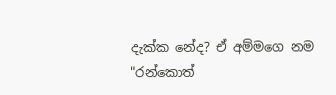දැක්ක නේද? ඒ අම්මගෙ නම "රන්කොත්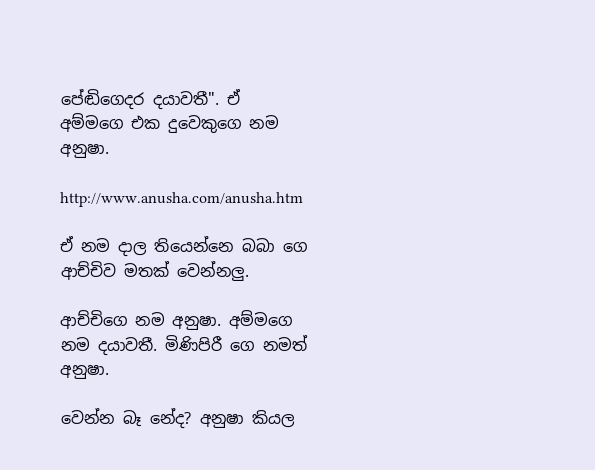පේඬිගෙදර දයාවතී". ඒ අම්මගෙ එක දුවෙකුගෙ නම අනුෂා.

http://www.anusha.com/anusha.htm

ඒ නම දාල තියෙන්නෙ බබා ගෙ ආච්චිව මතක් වෙන්නලු.

ආච්චිගෙ නම අනුෂා. අම්මගෙ නම දයාවතී. මිණිපිරී ගෙ නමත් අනුෂා.

වෙන්න බෑ නේද? අනුෂා කියල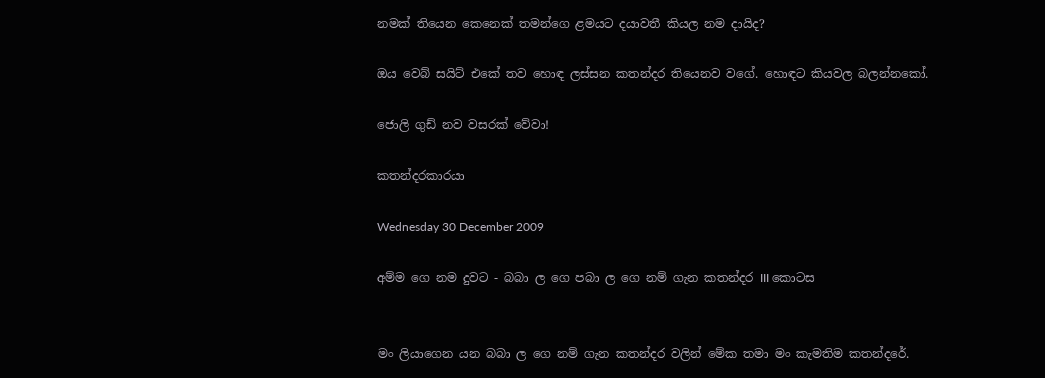නමක් තියෙන කෙනෙක් තමන්ගෙ ළමයට දයාවතී කියල නම දායිද?

ඔය වෙබ් සයිට් එකේ තව හොඳ ලස්සන කතන්දර තියෙනව වගේ. හොඳට කියවල බලන්නකෝ.

ජොලි ගුඩ් නව වසරක් වේවා!

කතන්දරකාරයා

Wednesday 30 December 2009

අම්ම ගෙ නම දුවට - බබා ල ගෙ පබා ල ගෙ නම් ගැන කතන්දර III කොටස


මං ලියාගෙන යන බබා ල ගෙ නම් ගැන කතන්දර වලින් මේක තමා මං කැමතිම කතන්දරේ.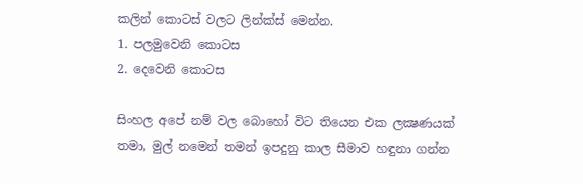කලින් කොටස් වලට ලින්ක්ස් මෙන්න.
1. පලමුවෙනි කොටස
2. දෙවෙනි කොටස

සිංහල අපේ නම් වල බොහෝ විට තියෙන එක ලක්‍ෂණයක් තමා, මුල් නමෙන් තමන් ඉපදුනු කාල සීමාව හඳුනා ගන්න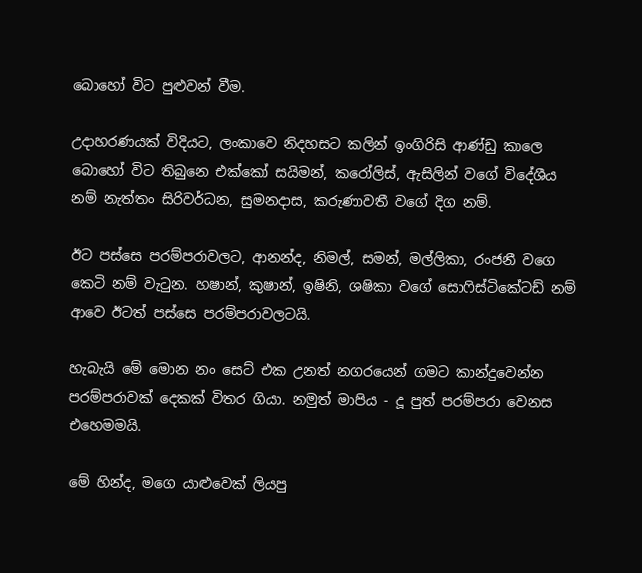බොහෝ විට පුළුවන් වීම.

උදාහරණයක් විදියට, ලංකාවෙ නිදහසට කලින් ඉංගිරිසි ආණ්ඩු කාලෙ බොහෝ විට තිබුනෙ එක්කෝ සයිමන්, කරෝලිස්, ඇසිලින් වගේ විදේශීය නම් නැත්තං සිරිවර්ධන, සුමනදාස, කරුණාවතී වගේ දිග නම්.

ඊට පස්සෙ පරම්පරාවලට, ආනන්ද, නිමල්, සමන්, මල්ලිකා, රංජනී වගෙ කෙටි නම් වැටුන. හෂාන්, කුෂාන්, ඉෂිනි, ශෂිකා වගේ සොෆිස්ටිකේටඩ් නම් ආවෙ ඊටත් පස්සෙ පරම්පරාවලටයි.

හැබැයි මේ මොන නං සෙට් එක උනත් නගරයෙන් ගමට කාන්දුවෙන්න පරම්පරාවක් දෙකක් විතර ගියා. නමුත් මාපිය - දූ පුත් පරම්පරා වෙනස එහෙමමයි.

මේ හින්ද, මගෙ යාළුවෙක් ලියපු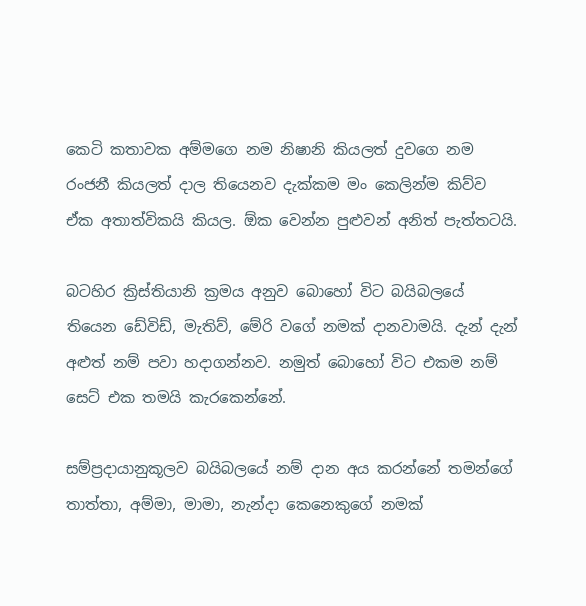කෙටි කතාවක අම්මගෙ නම නිෂානි කියලත් දුවගෙ නම රංජනී කියලත් දාල තියෙනව දැක්කම මං කෙලින්ම කිව්ව ඒක අතාත්විකයි කියල. ඕක වෙන්න පුළුවන් අනිත් පැත්තටයි.

බටහිර ක්‍රිස්තියානි ක්‍රමය අනුව බොහෝ විට බයිබලයේ තියෙන ඩේවිඩ්, මැතිව්, මේරි වගේ නමක් දානවාමයි. දැන් දැන් අළුත් නම් පවා හදාගන්නව. නමුත් බොහෝ විට එකම නම් සෙට් එක තමයි කැරකෙන්නේ.

සම්ප්‍රදායානුකූලව බයිබලයේ නම් දාන අය කරන්නේ තමන්ගේ තාත්තා, අම්මා, මාමා, නැන්දා කෙනෙකුගේ නමක්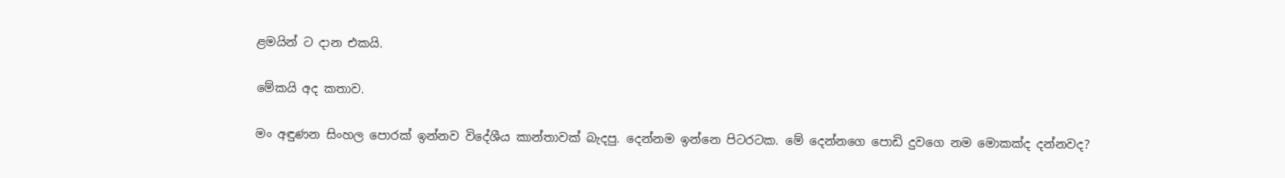ළමයින් ට දාන එකයි.

මේකයි අද කතාව.

මං අඳුණන සිංහල පොරක් ඉන්නව විදේශීය කාන්තාවක් බැදපු. දෙන්නම ඉන්නෙ පිටරටක. මේ දෙන්නගෙ පොඩි දුවගෙ නම මොකක්ද දන්නවද?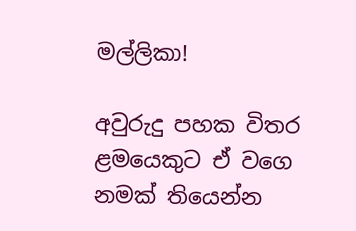මල්ලිකා!

අවුරුදු පහක විතර ළමයෙකුට ඒ වගෙ නමක් තියෙන්න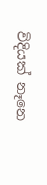විදියක් නෑනෙ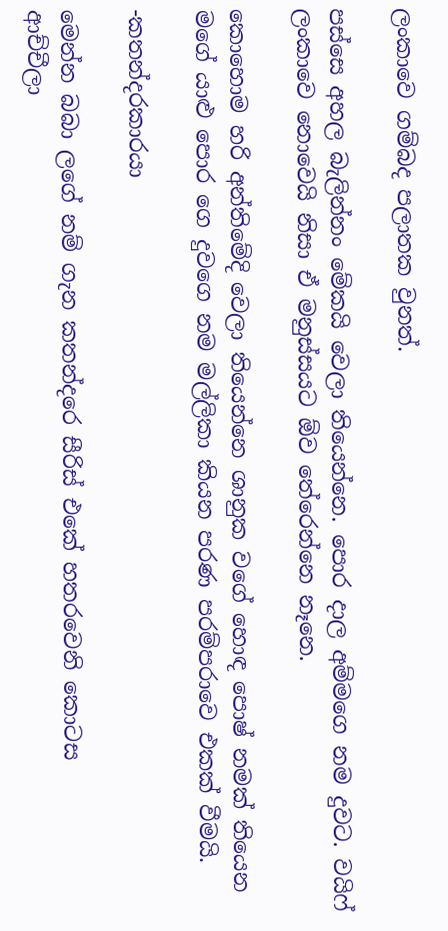ලංකාවෙ ගම්බද පලාතක වුනත්.

පස්සෙ අහල බැලින්නං මේකයි වෙලා තියෙන්නෙ. පොර දාල අම්මගෙ නම දුවට. වයිෆ් ලංකාවෙ නොවෙයි නිසා ඒ මනුස්සයට ඕව තේරෙන්නෙ නෑනෙ.

කොහොම හරි අන්තිමේදි වෙලා තියෙන්නෙ ශානුක වගේ හොඳ පොෂ් නමක් තියෙන මගේ යාළු පොර ගෙ දුවගෙ නම මල්ලිකා කියන පරණ පරම්පරාවෙ එකක් වීමයි.

-කතන්දරකාරයා

මෙන්න බබා ලගේ නම් ගැන කතන්දරෙ සීරිස් එකේ හතරවෙනි කොටස
ආච්චීලා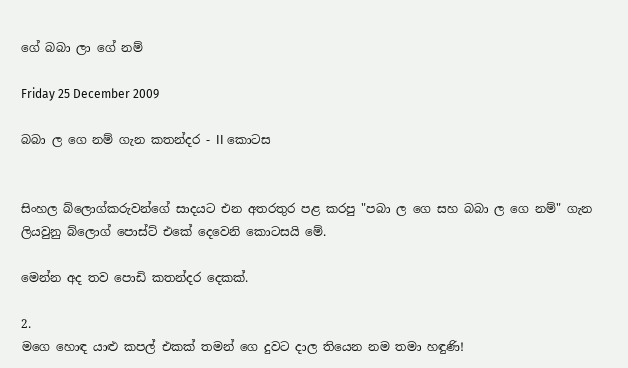ගේ බබා ලා ගේ නම්

Friday 25 December 2009

බබා ල ගෙ නම් ගැන කතන්දර - II කොටස


සිංහල බ්ලොග්කරුවන්ගේ සාදයට එන අතරතුර පළ කරපු "පබා ල ගෙ සහ බබා ල ගෙ නම්" ගැන ලියවුනු බ්ලොග් පොස්ට් එකේ දෙවෙනි කොටසයි මේ.

මෙන්න අද තව පොඩි කතන්දර දෙකක්.

2.
මගෙ හොඳ යාළු කපල් එකක් තමන් ගෙ දුවට දාල තියෙන නම තමා හඳුණි!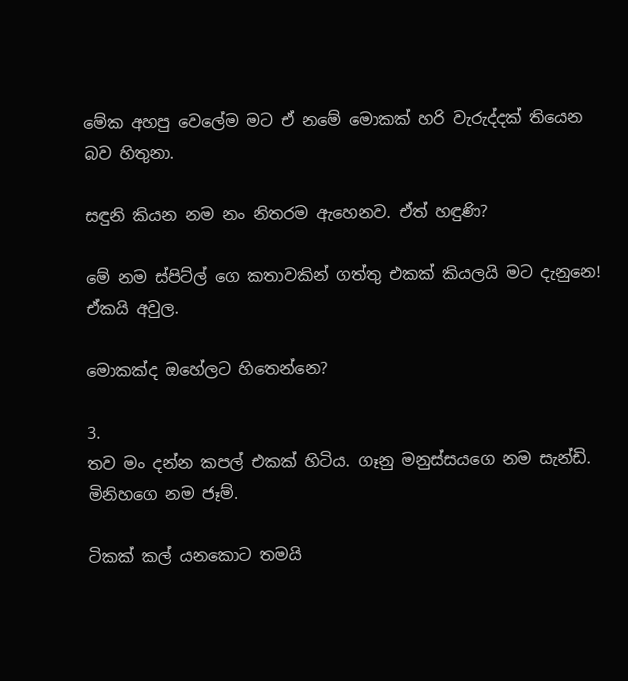මේක අහපු වෙලේම මට ඒ නමේ මොකක් හරි වැරුද්දක් තියෙන බව හිතුනා.

සඳුනි කියන නම නං නිතරම ඇහෙනව. ඒත් හඳුණි?

මේ නම ස්පිට්ල් ගෙ කතාවකින් ගත්තු එකක් කියලයි මට දැනුනෙ! ඒකයි අවුල.

මොකක්ද ඔහේලට හිතෙන්නෙ?

3.
තව මං දන්න කපල් එකක් හිටිය. ගෑනු මනුස්සයගෙ නම සැන්ඩි. මිනිහගෙ නම ජෑම්.

ටිකක් කල් යනකොට තමයි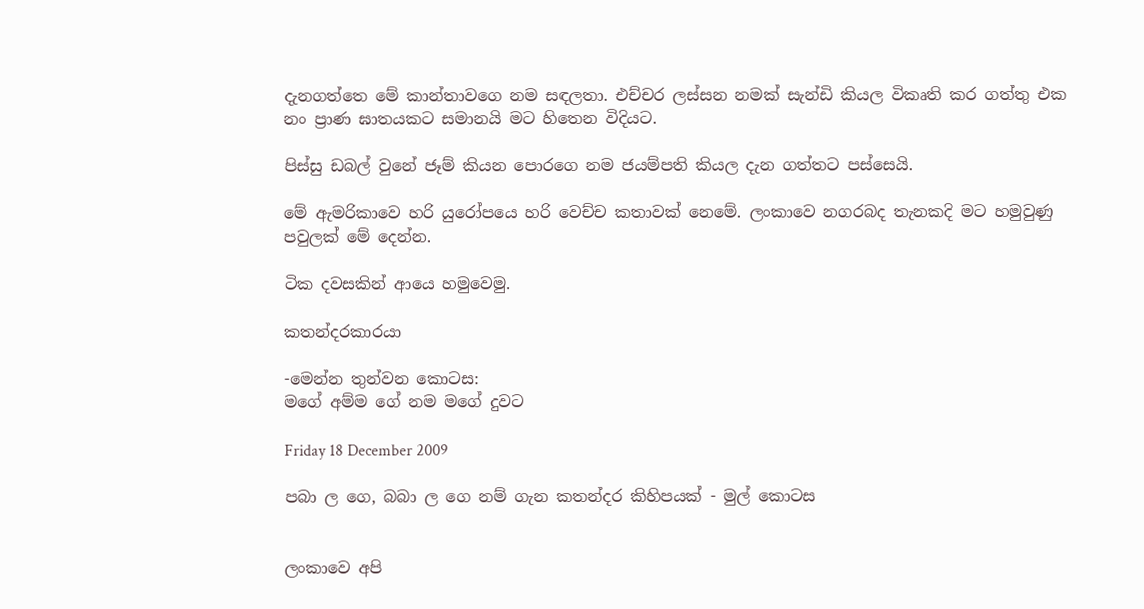දැනගත්තෙ මේ කාන්තාවගෙ නම සඳලතා. එච්චර ලස්සන නමක් සැන්ඩි කියල විකෘති කර ගත්තු එක නං ප්‍රාණ ඝාතයකට සමානයි මට හිතෙන විදියට.

පිස්සු ඩබල් වුනේ ජෑම් කියන පොරගෙ නම ජයම්පති කියල දැන ගත්තට පස්සෙයි.

මේ ඇමරිකාවෙ හරි යුරෝපයෙ හරි වෙච්ච කතාවක් නෙමේ. ලංකාවෙ නගරබද තැනකදි මට හමුවුණු පවුලක් මේ දෙන්න.

ටික දවසකින් ආයෙ හමුවෙමු.

කතන්දරකාරයා

-මෙන්න තුන්වන කොටස:
මගේ අම්ම ගේ නම මගේ දුවට

Friday 18 December 2009

පබා ල ගෙ, බබා ල ගෙ නම් ගැන කතන්දර කිහිපයක් - මුල් කොටස


ලංකාවෙ අපි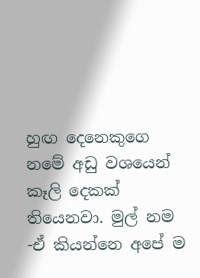හුඟ දෙනෙකුගෙ නමේ අඩු වශයෙන් කෑලි දෙකක් තියෙනවා. මුල් නම -ඒ කියන්නෙ අපේ ම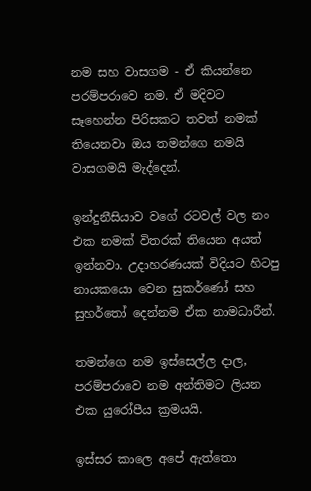නම සහ වාසගම - ඒ කියන්නෙ පරම්පරාවෙ නම. ඒ මදිවට සෑහෙන්න පිරිසකට තවත් නමක් තියෙනවා ඔය තමන්ගෙ නමයි වාසගමයි මැද්දෙන්.

ඉන්දුනීසියාව වගේ රටවල් වල නං එක නමක් විතරක් තියෙන අයත් ඉන්නවා. උදාහරණයක් විදියට හිටපු නායකයො වෙන සුකර්ණෝ සහ සුහර්තෝ දෙන්නම ඒක නාමධාරීන්.

තමන්ගෙ නම ඉස්සෙල්ල දාල, පරම්පරාවෙ නම අන්තිමට ලියන එක යුරෝපීය ක්‍රමයයි.

ඉස්සර කාලෙ අපේ ඇත්තො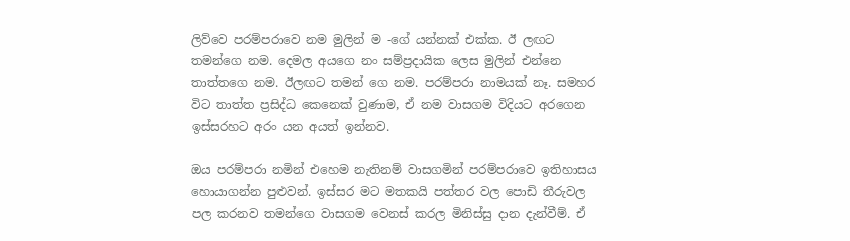ලිව්වෙ පරම්පරාවෙ නම මුලින් ම -ගේ යන්නක් එක්ක. ඊ ලඟට තමන්ගෙ නම. දෙමල අයගෙ නං සම්ප්‍රදායික ලෙස මුලින් එන්නෙ තාත්තගෙ නම. ඊලඟට තමන් ගෙ නම. පරම්පරා නාමයක් නෑ. සමහර විට තාත්ත ප්‍රසිද්ධ කෙනෙක් වුණාම, ඒ නම වාසගම විදියට අරගෙන ඉස්සරහට අරං යන අයත් ඉන්නව.

ඔය පරම්පරා නමින් එහෙම නැතිනම් වාසගමින් පරම්පරාවෙ ඉතිහාසය හොයාගන්න පුළුවන්. ඉස්සර මට මතකයි පත්තර වල පොඩි තීරුවල පල කරනව තමන්ගෙ වාසගම වෙනස් කරල මිනිස්සු දාන දැන්වීම්. ඒ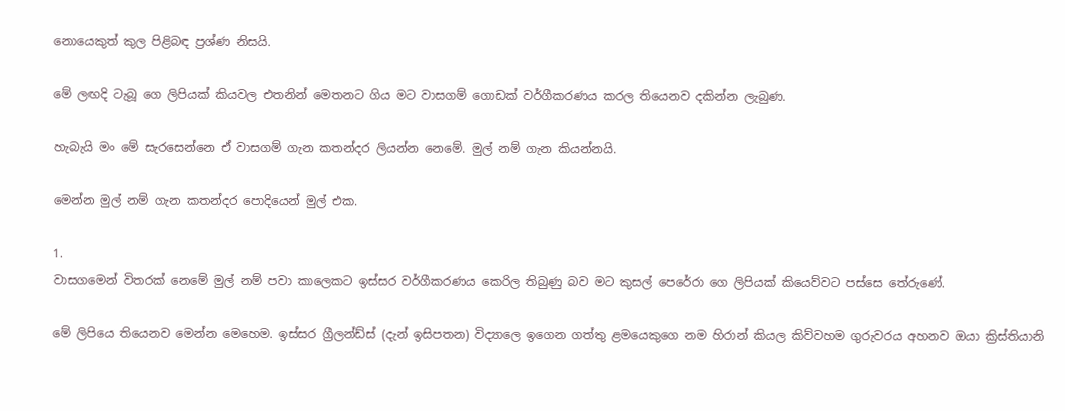නොයෙකුත් කුල පිළිබඳ ප්‍රශ්ණ නිසයි.

මේ ලඟදි ටැබූ ගෙ ලිපියක් කියවල එතනින් මෙතනට ගිය මට වාසගම් ගොඩක් වර්ගීකරණය කරල තියෙනව දකින්න ලැබුණ.

හැබැයි මං මේ සැරසෙන්නෙ ඒ වාසගම් ගැන කතන්දර ලියන්න නෙමේ. මුල් නම් ගැන කියන්නයි.

මෙන්න මුල් නම් ගැන කතන්දර පොදියෙන් මුල් එක.

1.
වාසගමෙන් විතරක් නෙමේ මුල් නම් පවා කාලෙකට ඉස්සර වර්ගීකරණය කෙරිල තිබුණු බව මට කුසල් පෙරේරා ගෙ ලිපියක් කියෙව්වට පස්සෙ තේරුණේ.

මේ ලිපියෙ තියෙනව මෙන්න මෙහෙම. ඉස්සර ග්‍රීලන්ඩ්ස් (දැන් ඉසිපතන) විද්‍යාලෙ ඉගෙන ගත්තු ළමයෙකුගෙ නම හිරාන් කියල කිව්වහම ගුරුවරය අහනව ඔයා ක්‍රිස්තියානි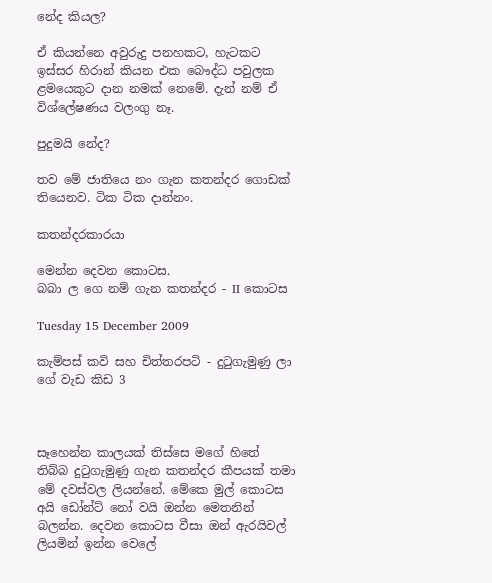නේද කියල?

ඒ කියන්නෙ අවුරුදු පනහකට, හැටකට ඉස්සර හිරාන් කියන එක බෞද්ධ පවුලක ළමයෙකුට දාන නමක් නෙමේ. දැන් නම් ඒ විශ්ලේෂණය වලංගු නෑ.

පුදුමයි නේද?

තව මේ ජාතියෙ නං ගැන කතන්දර ගොඩක් තියෙනව. ටික ටික දාන්නං.

කතන්දරකාරයා

මෙන්න දෙවන කොටස.
බබා ල ගෙ නම් ගැන කතන්දර - II කොටස

Tuesday 15 December 2009

කැම්පස් කවි සහ චිත්තරපටි - දුටුගැමුණු ලා ගේ වැඩ කිඩ 3



සෑහෙන්න කාලයක් තිස්සෙ මගේ හිතේ තිබ්බ දුටුගැමුණු ගැන කතන්දර කීපයක් තමා මේ දවස්වල ලියන්නේ. මේකෙ මුල් කොටස අයි ඩෝන්ට් නෝ වයි ඔන්න මෙතනින් බලන්න. දෙවන කොටස වීසා ඔන් ඇරයිවල් ලියමින් ඉන්න වෙලේ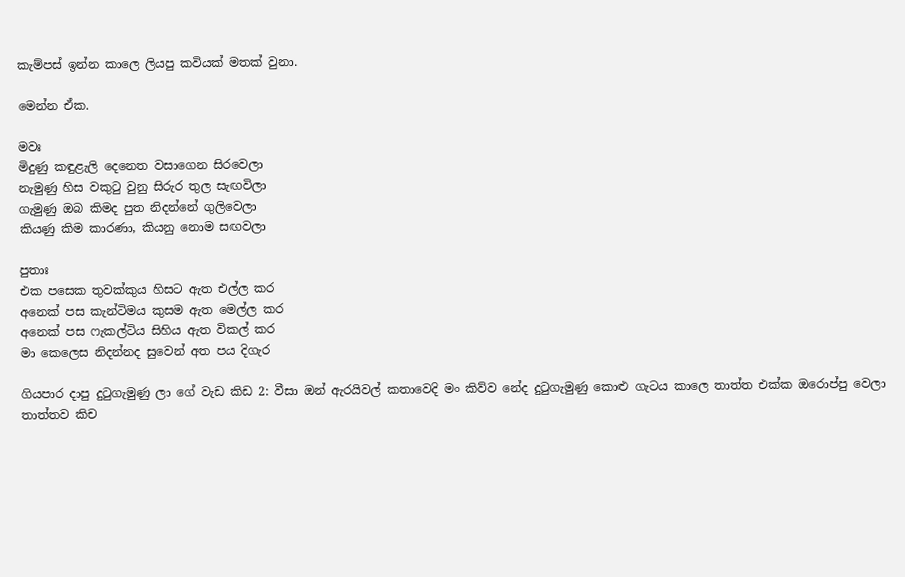කැම්පස් ඉන්න කාලෙ ලියපු කවියක් මතක් වුනා.

මෙන්න ඒක.

මවඃ
මිදුණු කඳුළැලි දෙනෙත වසාගෙන සිරවෙලා
නැමුණු හිස වකුටු වුනු සිරුර තුල සැඟවිලා
ගැමුණු ඔබ කිමද පුත නිදන්නේ ගුලිවෙලා
කියණු කිම කාරණා, කියනු නොම සඟවලා

පුතාඃ
එක පසෙක තුවක්කුය හිසට ඇත එල්ල කර
අනෙක් පස කැන්ටිමය කුසම ඇත මෙල්ල කර
අනෙක් පස ෆැකල්ටිය සිහිය ඇත විකල් කර
මා කෙලෙස නිදන්නද සුවෙන් අත පය දිගැර

ගියපාර දාපු දුටුගැමුණු ලා ගේ වැඩ කිඩ 2: වීසා ඔන් ඇරයිවල් කතාවෙදි මං කිව්ව නේද දුටුගැමුණු කොළු ගැටය කාලෙ තාත්ත එක්ක ඔරොප්පු වෙලා තාත්තව කිච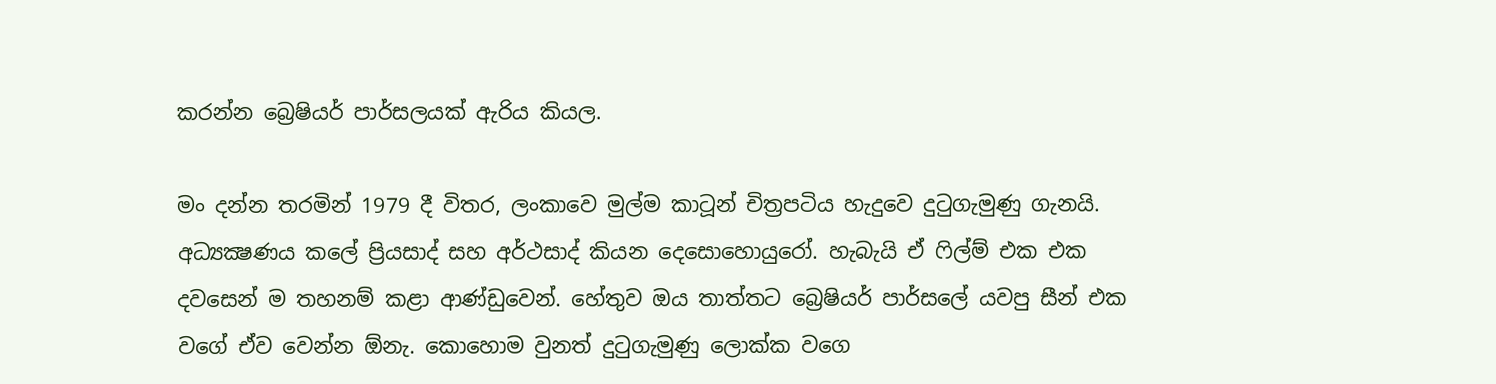කරන්න බ්‍රෙෂියර් පාර්සලයක් ඇරිය කියල.

මං දන්න තරමින් 1979 දී විතර, ලංකාවෙ මුල්ම කාටූන් චිත්‍රපටිය හැදුවෙ දුටුගැමුණු ගැනයි. අධ්‍යක්‍ෂණය කලේ ප්‍රියසාද් සහ අර්ථසාද් කියන දෙසොහොයුරෝ. හැබැයි ඒ ෆිල්ම් එක එක දවසෙන් ම තහනම් කළා ආණ්ඩුවෙන්. හේතුව ඔය තාත්තට බ්‍රෙෂියර් පාර්සලේ යවපු සීන් එක වගේ ඒව වෙන්න ඕනැ. කොහොම වුනත් දුටුගැමුණු ලොක්ක වගෙ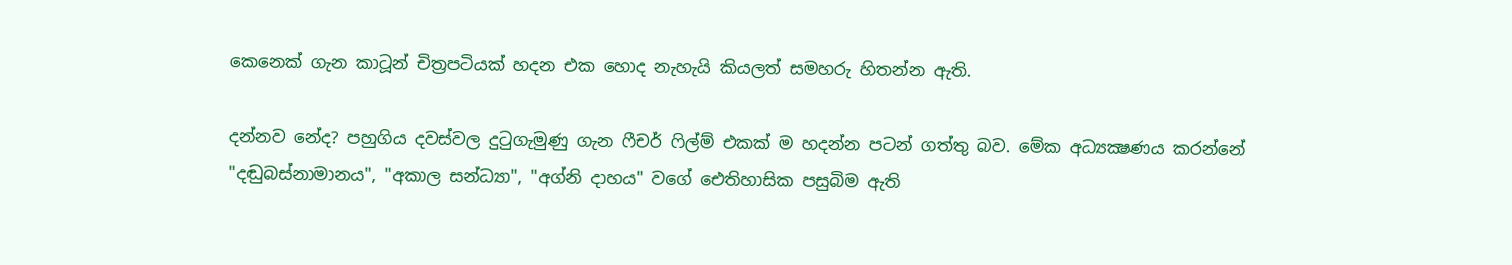කෙනෙක් ගැන කාටූන් චිත්‍රපටියක් හදන එක හොද නැහැයි කියලත් සමහරු හිතන්න ඇති.

දන්නව නේද? පහුගිය දවස්වල දුටුගැමුණු ගැන ෆීචර් ෆිල්ම් එකක් ම හදන්න පටන් ගත්තු බව. මේක අධ්‍යක්‍ෂණය කරන්නේ "දඬුබස්නාමානය", "අකාල සන්ධ්‍යා", "අග්නි දාහය" වගේ ඓතිහාසික පසුබිම ඇති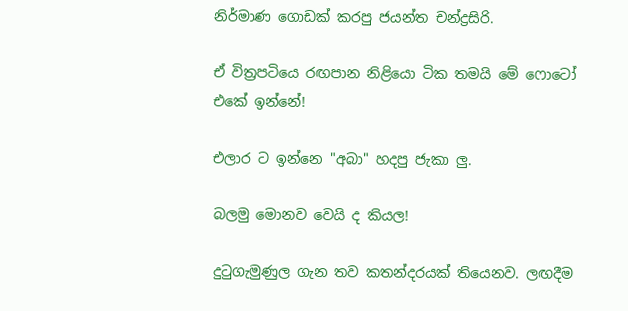නිර්මාණ ගොඩක් කරපු ජයන්ත චන්ද්‍රසිරි.

ඒ විත්‍රපටියෙ රඟපාන නිළියො ටික තමයි මේ ෆොටෝ එකේ ඉන්නේ!

එලාර ට ඉන්නෙ "අබා" හදපු ජැකා ලු.

බලමු මොනව වෙයි ද කියල!

දුටුගැමුණුල ගැන තව කතන්දරයක් තියෙනව. ලඟදීම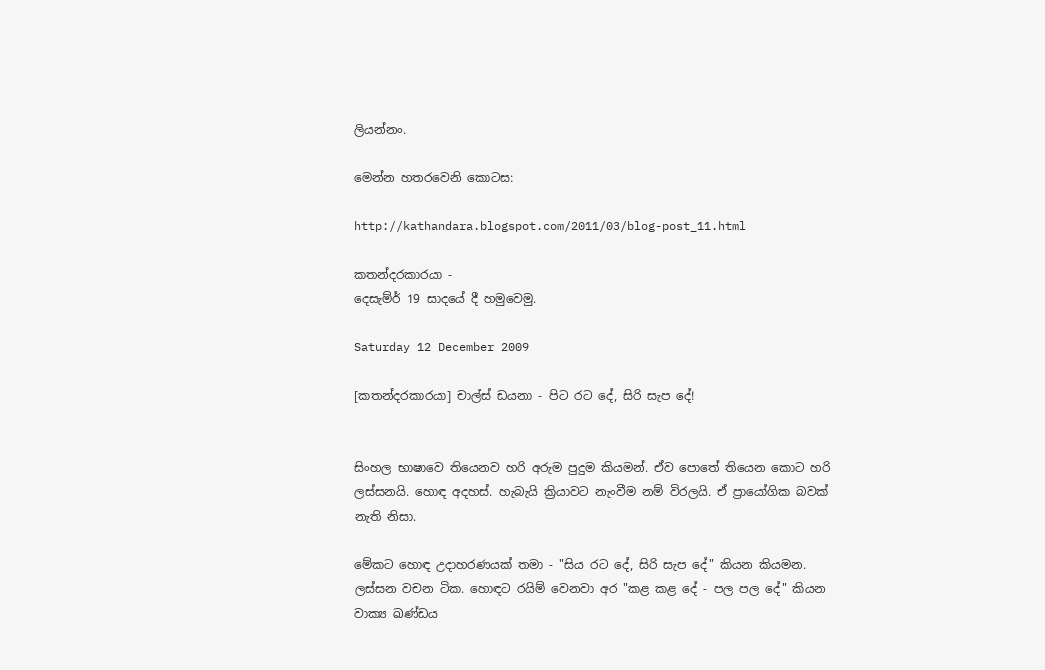ලියන්නං.

මෙන්න හතරවෙනි කොටස:

http://kathandara.blogspot.com/2011/03/blog-post_11.html

කතන්දරකාරයා -
දෙසැම්ර් 19 සාදයේ දී හමුවෙමු.

Saturday 12 December 2009

[කතන්දරකාරයා] චාල්ස් ඩයනා - පිට රට දේ, සිරි සැප දේ!


සිංහල භාෂාවෙ තියෙනව හරි අරුම පුදුම කියමන්. ඒව පොතේ තියෙන කොට හරි ලස්සනයි. හොඳ අදහස්. හැබැයි ක්‍රියාවට නැංවීම නම් විරලයි. ඒ ප්‍රායෝගික බවක් නැති නිසා.

මේකට හොඳ උදාහරණයක් තමා - "සිය රට දේ, සිරි සැප දේ" කියන කියමන. ලස්සන වචන ටික. හොඳට රයිම් වෙනවා අර "කළ කළ දේ - පල පල දේ" කියන වාක්‍ය ඛණ්ඩය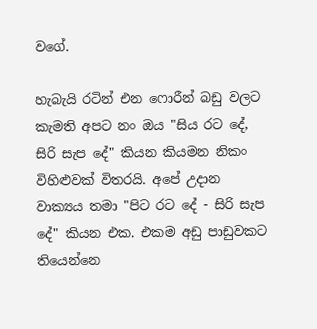වගේ.

හැබැයි රටින් එන ෆොරීන් බඩු වලට කැමති අපට නං ඔය "සිය රට දේ, සිරි සැප දේ" කියන කියමන නිකං විහිළුවක් විතරයි. අපේ උදාන වාක්‍යය තමා "පිට රට දේ - සිරි සැප දේ" කියන එක. එකම අඩු පාඩුවකට තියෙන්නෙ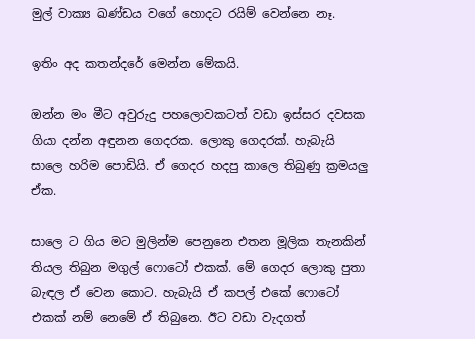මුල් වාක්‍ය ඛණ්ඩය වගේ හොදට රයිම් වෙන්නෙ නෑ.

ඉතිං අද කතන්දරේ මෙන්න මේකයි.

ඔන්න මං මීට අවුරුදු පහලොවකටත් වඩා ඉස්සර දවසක ගියා දන්න අඳුනන ගෙදරක. ලොකු ගෙදරක්. හැබැයි සාලෙ හරිම පොඩියි. ඒ ගෙදර හදපු කාලෙ තිබුණු ක්‍රමයලු ඒක.

සාලෙ ට ගිය මට මුලින්ම පෙනුනෙ එතන මූලික තැනකින් තියල තිබුන මගුල් ෆොටෝ එකක්. මේ ගෙදර ලොකු පුතා බැඳල ඒ වෙන කොට. හැබැයි ඒ කපල් එකේ ෆොටෝ එකක් නම් නෙමේ ඒ තිබුනෙ. ඊට වඩා වැදගත්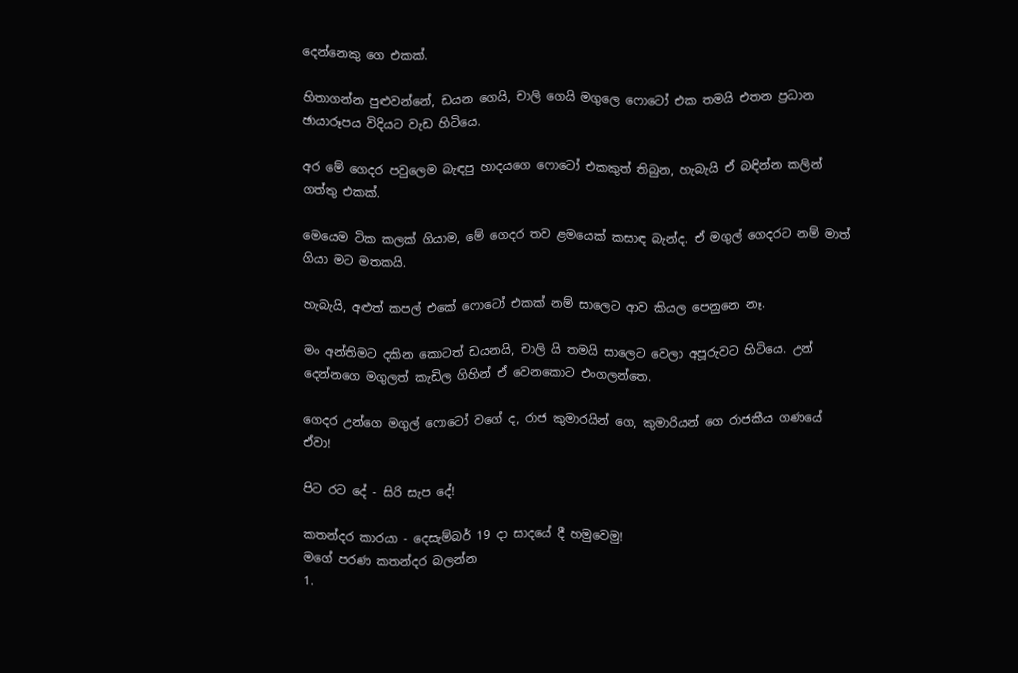දෙන්නෙකු ගෙ එකක්.

හිතාගන්න පුළුවන්නේ, ඩයන ගෙයි, චාලි ගෙයි මගුලෙ ෆොටෝ එක තමයි එතන ප්‍රධාන ඡායාරූපය විදියට වැඩ හිටියෙ.

අර මේ ගෙදර පවුලෙම බැඳපු හාදයගෙ ෆොටෝ එකකුත් තිබුන, හැබැයි ඒ බඳින්න කලින් ගත්තු එකක්.

මෙයෙම ටික කලක් ගියාම, මේ ගෙදර තව ළමයෙක් කසාඳ බැන්ද. ඒ මගුල් ගෙදරට නම් මාත් ගියා මට මතකයි.

හැබැයි, අළුත් කපල් එකේ ෆොටෝ එකක් නම් සාලෙට ආව කියල පෙනුනෙ නෑ.

මං අන්තිමට දකින කොටත් ඩයනයි, චාලි යි තමයි සාලෙට වෙලා අපූරුවට හිටියෙ. උන් දෙන්නගෙ මගුලත් කැඩිල ගිහින් ඒ වෙනකොට එංගලන්තෙ.

ගෙදර උන්ගෙ මගුල් ෆොටෝ වගේ ද, රාජ කුමාරයින් ගෙ, කුමාරියන් ගෙ රාජකීය ගණයේ ඒවා!

පිට රට දේ - සිරි සැප දේ!

කතන්දර කාරයා - දෙසැම්බර් 19 දා සාදයේ දී හමුවෙමු!
මගේ පරණ කතන්දර බලන්න
1.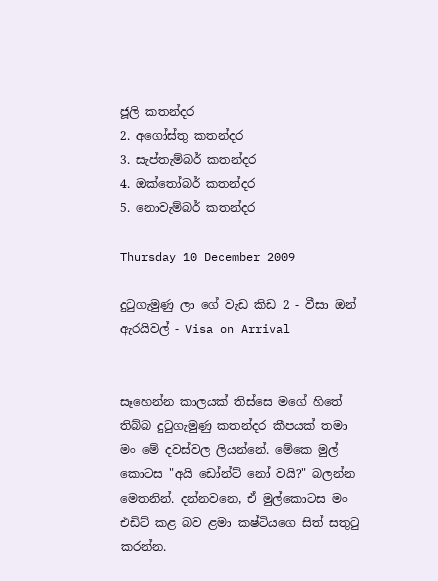ජූලි කතන්දර
2. අගෝස්තු කතන්දර
3. සැප්තැම්බර් කතන්දර
4. ඔක්තෝබර් කතන්දර
5. නොවැම්බර් කතන්දර

Thursday 10 December 2009

දුටුගැමුණු ලා ගේ වැඩ කිඩ 2 - වීසා ඔන් ඇරයිවල් - Visa on Arrival


සෑහෙන්න කාලයක් තිස්සෙ මගේ හිතේ තිබ්බ දුටුගැමුණු කතන්දර කීපයක් තමා මං මේ දවස්වල ලියන්නේ. මේකෙ මුල් කොටස "අයි ඩෝන්ට් නෝ වයි?" බලන්න මෙතනින්. දන්නවනෙ, ඒ මුල්කොටස මං එඩිට් කළ බව ළමා කෂ්ටියගෙ සිත් සතුටු කරන්න.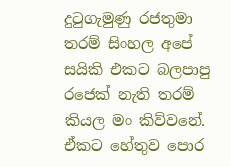දුටුගැමුණු රජතුමා තරම් සිංහල අපේ සයිකි එකට බලපාපු රජෙක් නැති තරම් කියල මං කිව්වනේ. ඒකට හේතුව පොර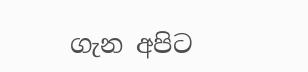ගැන අපිට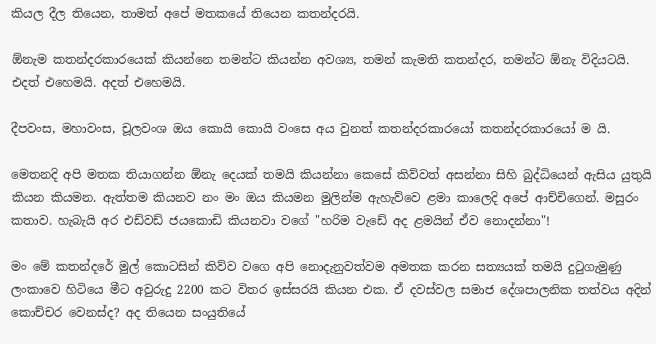කියල දීල තියෙන, තාමත් අපේ මතකයේ තියෙන කතන්දරයි.

ඕනැම කතන්දරකාරයෙක් කියන්නෙ තමන්ට කියන්න අවශ්‍ය, තමන් කැමති කතන්දර, තමන්ට ඕනැ විදියටයි. එදත් එහෙමයි. අදත් එහෙමයි.

දීපවංස, මහාවංස, චූලවංශ ඔය කොයි කොයි වංසෙ අය වුනත් කතන්දරකාරයෝ කතන්දරකාරයෝ ම යි.

මෙතනදි අපි මතක තියාගන්න ඕනැ දෙයක් තමයි කියන්නා කෙසේ කිව්වත් අසන්නා සිහි බුද්ධියෙන් ඇසිය යුතුයි කියන කියමන. ඇත්තම කියනව නං මං ඔය කියමන මුලින්ම ඇහැව්වෙ ළමා කාලෙදි අපේ ආච්චිගෙන්. මසුරං කතාව. හැබැයි අර එඩ්වඩ් ජයකොඩි කියනවා වගේ "හරිම වැඩේ අද ළමයින් ඒව නොදන්නා"!

මං මේ කතන්දරේ මුල් කොටසින් කිව්ව වගෙ අපි නොදැනුවත්වම අමතක කරන සත්‍යයක් තමයි දුටුගැමුණු ලංකාවෙ හිටියෙ මීට අවුරුදු 2200 කට විතර ඉස්සරයි කියන එක. ඒ දවස්වල සමාජ දේශපාලනික තත්වය අදින් කොච්චර වෙනස්ද? අද තියෙන සංයුතියේ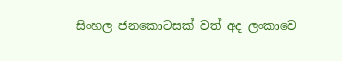සිංහල ජනකොටසක් වත් අද ලංකාවෙ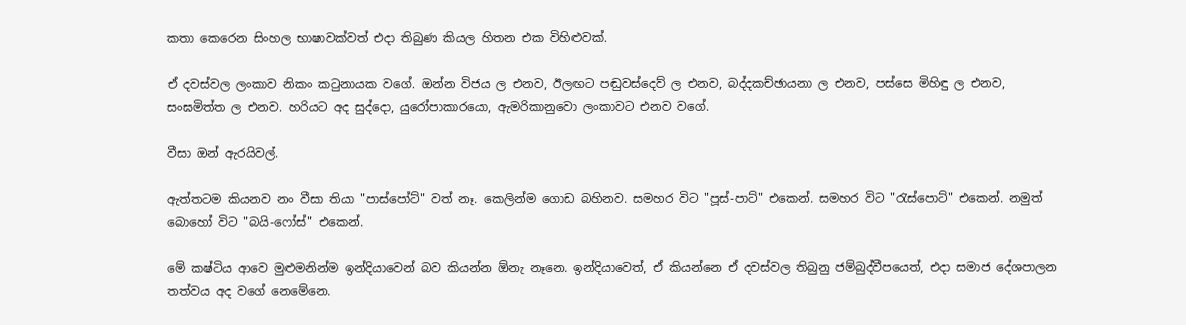කතා කෙරෙන සිංහල භාෂාවක්වත් එදා තිබුණ කියල හිතන එක විහිළුවක්.

ඒ දවස්වල ලංකාව නිකං කටුනායක වගේ. ඔන්න විජය ල එනව, ඊලඟට පඬුවස්දෙව් ල එනව, බද්දකච්ඡායනා ල එනව, පස්සෙ මිහිඳු ල එනව, සංඝමිත්ත ල එනව. හරියට අද සුද්දො, යුරෝපාකාරයො, ඇමරිකානුවො ලංකාවට එනව වගේ.

වීසා ඔන් ඇරයිවල්.

ඇත්තටම කියනව නං වීසා තියා "පාස්පෝට්" වත් නෑ. කෙලින්ම ගොඩ බහිනව. සමහර විට "පූස්-පාට්" එකෙන්. සමහර විට "රැස්පොට්" එකෙන්. නමුත් බොහෝ විට "බයි-ෆෝස්" එකෙන්.

මේ කෂ්ටිය ආවෙ මුළුමනින්ම ඉන්දියාවෙන් බව කියන්න ඕනැ නෑනෙ. ඉන්දියාවෙත්, ඒ කියන්නෙ ඒ දවස්වල තිබුනු ජම්බුද්වීපයෙත්, එදා සමාජ දේශපාලන තත්වය අද වගේ නෙමේනෙ.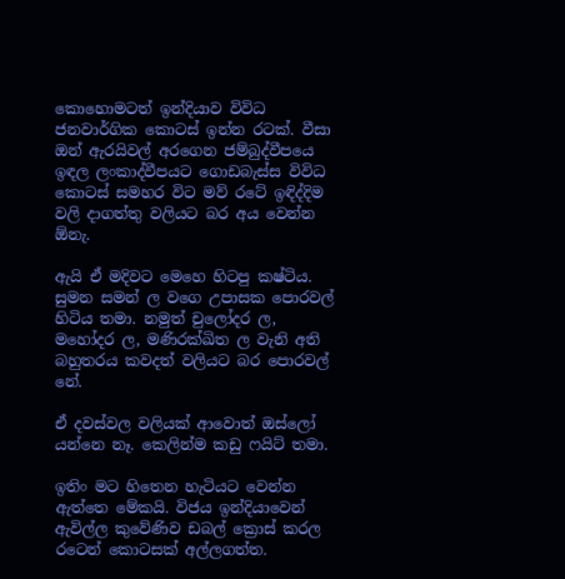කොහොමටත් ඉන්දියාව විවිධ ජනවාර්ගික කොටස් ඉන්න රටක්. වීසා ඔන් ඇරයිවල් අරගෙන ජම්බුද්වීපයෙ ඉඳල ලංකාද්වීපයට ගොඩබැස්ස විවිධ කොටස් සමහර විට මව් රටේ ඉඳිද්දිම වලි දාගත්තු වලියට බර අය වෙන්න ඕනැ.

ඇයි ඒ මදිවට මෙහෙ හිටපු කෂ්ටිය. සුමන සමන් ල වගෙ උපාසක පොරවල් හිටිය තමා. නමුත් චුලෝදර ල, මහෝදර ල, මණිරක්ඛිත ල වැනි අති බහුතරය කවදත් වලියට බර පොරවල් නේ.

ඒ දවස්වල වලියක් ආවොත් ඔස්ලෝ යන්නෙ නෑ. කෙලින්ම කඩු ෆයිට් තමා.

ඉතිං මට හිතෙන හැටියට වෙන්න ඇත්තෙ මේකයි. විජය ඉන්දියාවෙන් ඇවිල්ල කුවේණිව ඩබල් ක්‍රොස් කරල රටෙන් කොටසක් අල්ලගත්ත.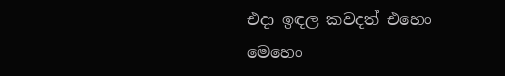එදා ඉඳල කවදත් එහෙං මෙහෙං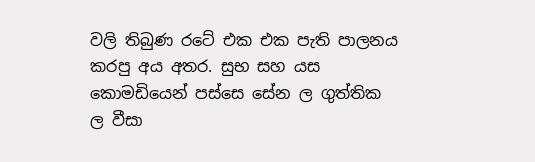වලි තිබුණ රටේ එක එක පැති පාලනය කරපු අය අතර. සුභ සහ යස කොමඩියෙන් පස්සෙ සේන ල ගුත්තික ල වීසා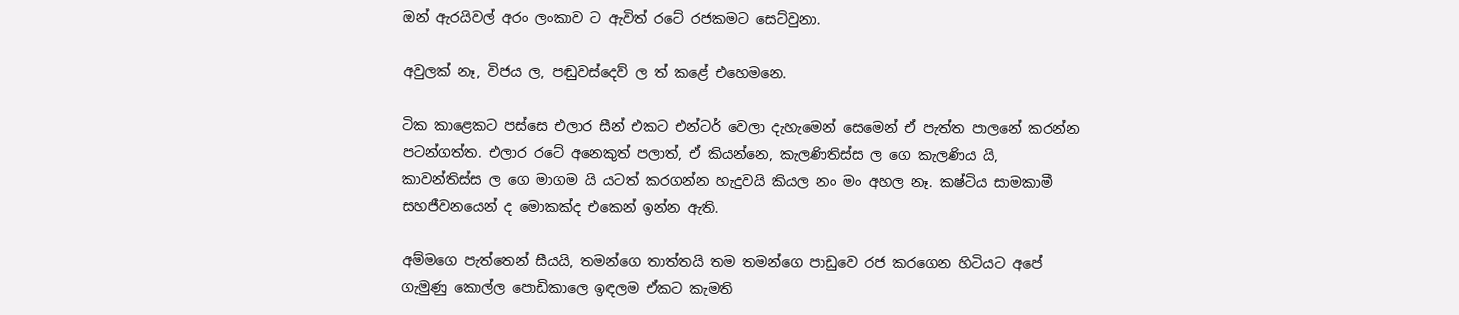ඔන් ඇරයිවල් අරං ලංකාව ට ඇවිත් රටේ රජකමට සෙට්වුනා.

අවුලක් නෑ, විජය ල, පඬුවස්දෙව් ල ත් කළේ එහෙමනෙ.

ටික කාළෙකට පස්සෙ එලාර සීන් එකට එන්ටර් වෙලා දැහැමෙන් සෙමෙන් ඒ පැත්ත පාලනේ කරන්න පටන්ගත්ත. එලාර රටේ අනෙකුත් පලාත්, ඒ කියන්නෙ, කැලණිතිස්ස ල ගෙ කැලණිය යි, කාවන්තිස්ස ල ගෙ මාගම යි යටත් කරගන්න හැදුවයි කියල නං මං අහල නෑ. කෂ්ටිය සාමකාමී සහජීවනයෙන් ද මොකක්ද එකෙන් ඉන්න ඇති.

අම්මගෙ පැත්තෙන් සීයයි, තමන්ගෙ තාත්තයි තම තමන්ගෙ පාඩුවෙ රජ කරගෙන හිටියට අපේ ගැමුණු කොල්ල පොඩිකාලෙ ඉඳලම ඒකට කැමති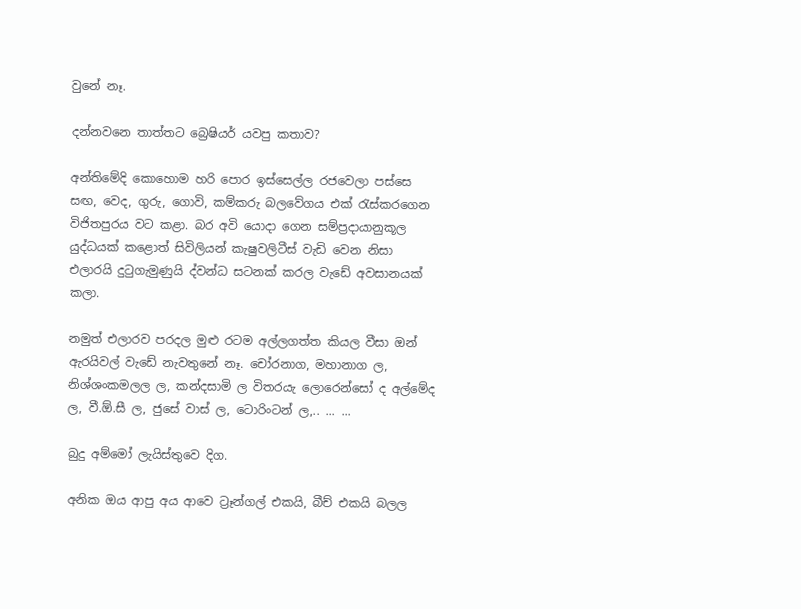වුනේ නෑ.

දන්නවනෙ තාත්තට බ්‍රෙෂියර් යවපු කතාව?

අන්තිමේදි කොහොම හරි පොර ඉස්සෙල්ල රජවෙලා පස්සෙ සඟ, වෙද, ගුරු, ගොවි, කම්කරු බලවේගය එක් රැස්කරගෙන විජිතපුරය වට කළා. බර අවි යොදා ගෙන සම්ප්‍රදායානුකූල යුද්ධයක් කළොත් සිවිලියන් කැෂුවලිටීස් වැඩි වෙන නිසා එලාරයි දුටුගැමුණුයි ද්වන්ධ සටනක් කරල වැඩේ අවසානයක් කලා.

නමුත් එලාරව පරදල මුළු රටම අල්ලගත්ත කියල වීසා ඔන් ඇරයිවල් වැඩේ නැවතුනේ නෑ. චෝරනාග, මහානාග ල, නිශ්ශංකමලල ල, කන්දසාමි ල විතරයැ ලොරෙන්සෝ ද අල්මේද ල, වී.ඕ.සී ල, ජුසේ වාස් ල, ටොරිංටන් ල,.. ... ...

බුදු අම්මෝ ලැයිස්තුවෙ දිග.

අනික ඔය ආපු අය ආවෙ ට්‍රෑන්ගල් එකයි, බීච් එකයි බලල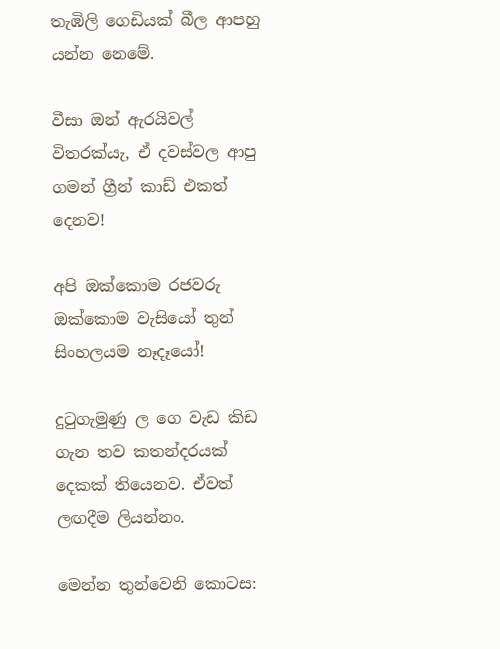තැඹිලි ගෙඩියක් බීල ආපහු යන්න නෙමේ.

වීසා ඔන් ඇරයිවල් විතරක්යැ, ඒ දවස්වල ආපු ගමන් ග්‍රීන් කාඩ් එකත් දෙනව!

අපි ඔක්කොම රජවරු ඔක්කොම වැසියෝ තුන් සිංහලයම නෑදෑයෝ!

දුටුගැමුණු ල ගෙ වැඩ කිඩ ගැන තව කතන්දරයක් දෙකක් තියෙනව. ඒවත් ලඟදීම ලියන්නං.

මෙන්න තුන්වෙනි කොටස: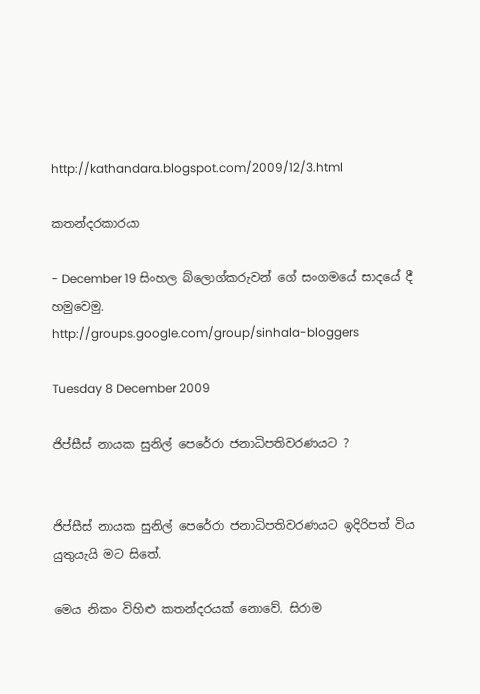http://kathandara.blogspot.com/2009/12/3.html

කතන්දරකාරයා

- December 19 සිංහල බ්ලොග්කරුවන් ගේ සංගමයේ සාදයේ දී හමුවෙමු.
http://groups.google.com/group/sinhala-bloggers

Tuesday 8 December 2009

ජිප්සීස් නායක සුනිල් පෙරේරා ජනාධිපතිවරණයට ?


ජිප්සීස් නායක සුනිල් පෙරේරා ජනාධිපතිවරණයට ඉදිරිපත් විය යුතුයැයි මට සිතේ.

මෙය නිකං විහිළු කතන්දරයක් නොවේ. සිරාම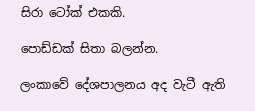සිරා ටෝක් එකකි.

පොඩ්ඩක් සිතා බලන්න.

ලංකාවේ දේශපාලනය අද වැටී ඇති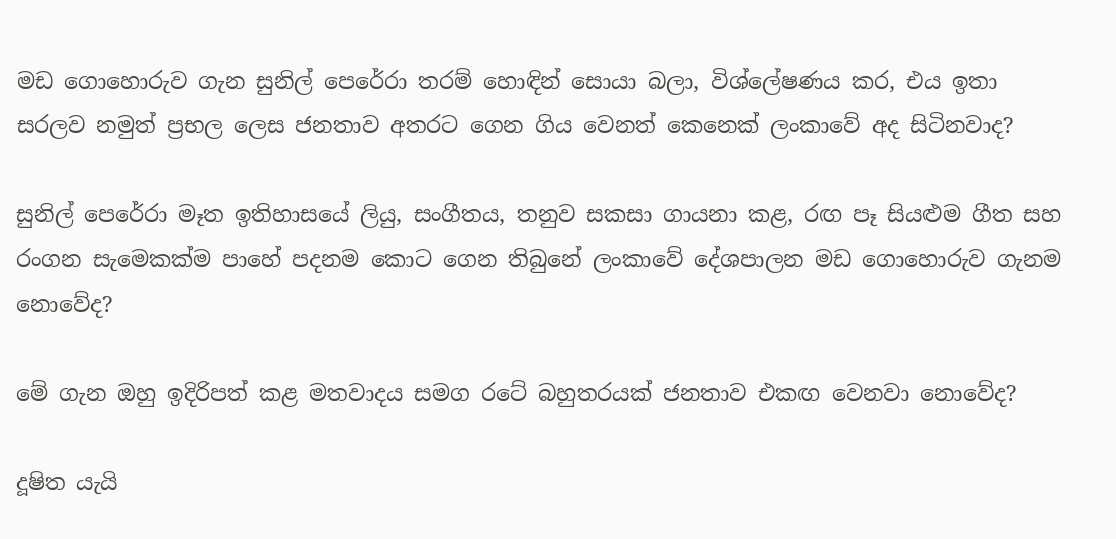මඩ ගොහොරුව ගැන සුනිල් පෙරේරා තරම් හොඳින් සොයා බලා, විශ්ලේෂණය කර, එය ඉතා සරලව නමුත් ප්‍රභල ලෙස ජනතාව අතරට ගෙන ගිය වෙනත් කෙනෙක් ලංකාවේ අද සිටිනවාද?

සුනිල් පෙරේරා මෑත ඉතිහාසයේ ලියු, සංගීතය, තනුව සකසා ගායනා කළ, රඟ පෑ සියළුම ගීත සහ රංගන සැමෙකක්ම පාහේ පදනම කොට ගෙන තිබුනේ ලංකාවේ දේශපාලන මඩ ගොහොරුව ගැනම නොවේද?

මේ ගැන ඔහු ඉදිරිපත් කළ මතවාදය සමග රටේ බහුතරයක් ජනතාව එකඟ වෙනවා නොවේද?

දූෂිත යැයි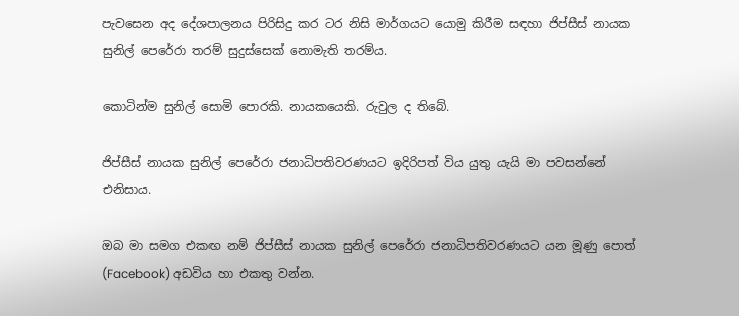පැවසෙන අද දේශපාලනය පිරිසිදු කර ටර නිසි මාර්ගයට යොමු කිරීම සඳහා ජිප්සීස් නායක සුනිල් පෙරේරා තරම් සුදුස්සෙක් නොමැති තරම්ය.

කොටින්ම සුනිල් සොමි පොරකි. නායකයෙකි. රුවුල ද තිබේ.

ජිප්සීස් නායක සුනිල් පෙරේරා ජනාධිපතිවරණයට ඉදිරිපත් විය යුතු යැයි මා පවසන්නේ එනිසාය.

ඔබ මා සමග එකඟ නම් ජිප්සීස් නායක සුනිල් පෙරේරා ජනාධිපතිවරණයට යන මූණු පොත් (Facebook) අඩවිය හා එකතු වන්න.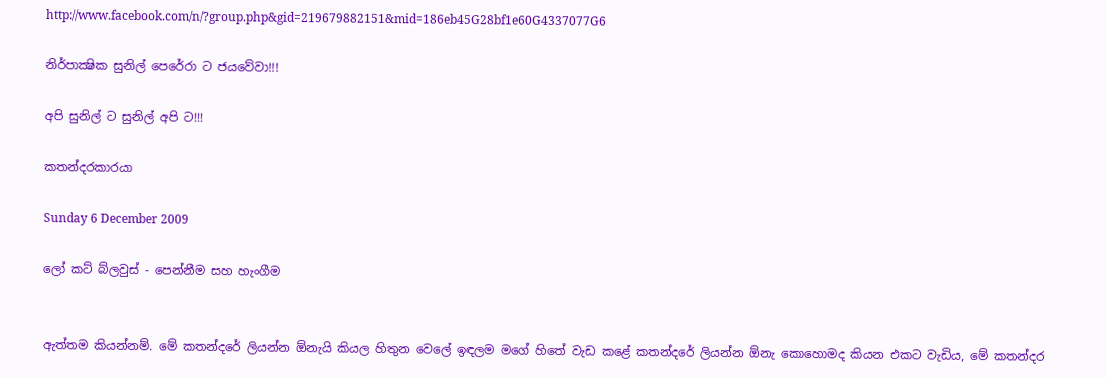http://www.facebook.com/n/?group.php&gid=219679882151&mid=186eb45G28bf1e60G4337077G6

නිර්පාක්‍ෂික සුනිල් පෙරේරා ට ජයවේවා!!!

අපි සුනිල් ට සුනිල් අපි ට!!!

කතන්දරකාරයා

Sunday 6 December 2009

ලෝ කට් බ්ලවුස් - පෙන්නීම සහ හැංගීම


ඇත්තම කියන්නම්. මේ කතන්දරේ ලියන්න ඕනැයි කියල හිතුන වෙලේ ඉඳලම මගේ හිතේ වැඩ කළේ කතන්දරේ ලියන්න ඕනැ කොහොමද කියන එකට වැඩිය, මේ කතන්දර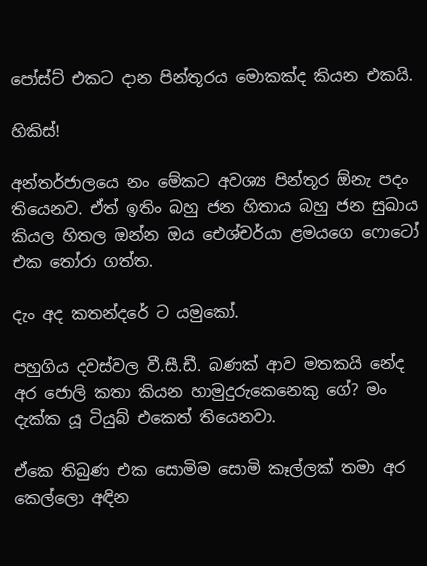පෝස්ට් එකට දාන පින්තූරය මොකක්ද කියන එකයි.

හිකිස්!

අන්තර්ජාලයෙ නං මේකට අවශ්‍ය පින්තූර ඕනැ පදං තියෙනව. ඒත් ඉතිං බහු ජන හිතාය බහු ජන සුඛාය කියල හිතල ඔන්න ඔය ඓශ්චර්යා ළමයගෙ ෆොටෝ එක තෝරා ගත්ත.

දැං අද කතන්දරේ ට යමුකෝ.

පහුගිය දවස්වල වී.සී.ඩී. බණක් ආව මතකයි නේද අර ජොලි කතා කියන හාමුදුරුකෙනෙකු ගේ? මං දැක්ක යූ ටියුබ් එකෙත් තියෙනවා.

ඒකෙ තිබුණ එක සොමිම සොමි කෑල්ලක් තමා අර කෙල්ලො අඳින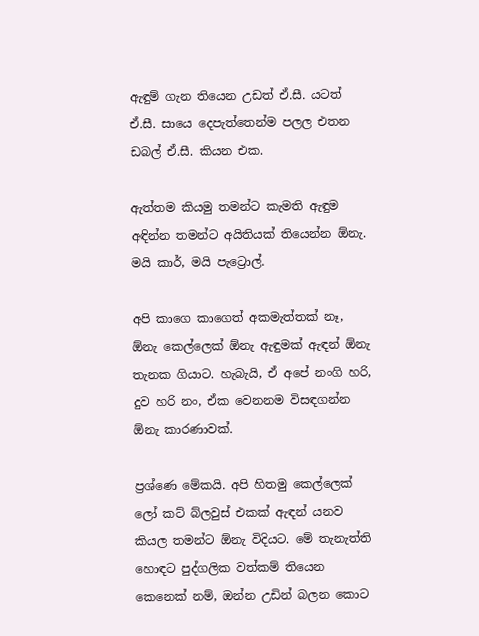ඇඳුම් ගැන තියෙන උඩත් ඒ.සී. යටත් ඒ.සී. සායෙ දෙපැත්තෙන්ම පලල එතන ඩබල් ඒ.සී. කියන එක.

ඇත්තම කියමු තමන්ට කැමති ඇඳුම අඳින්න තමන්ට අයිතියක් තියෙන්න ඕනැ. මයි කාර්, මයි පැට්‍රොල්.

අපි කාගෙ කාගෙත් අකමැත්තක් නෑ, ඕනැ කෙල්ලෙක් ඕනැ ඇඳුමක් ඇඳන් ඕනැ තැනක ගියාට. හැබැයි, ඒ අපේ නංගි හරි, දුව හරි නං, ඒක වෙනනම විසඳගන්න ඕනැ කාරණාවක්.

ප්‍රශ්ණෙ මේකයි. අපි හිතමු කෙල්ලෙක් ලෝ කට් බ්ලවුස් එකක් ඇඳන් යනව කියල තමන්ට ඕනැ විදියට. මේ තැනැත්ති හොඳට පුද්ගලික වත්කම් තියෙන කෙනෙක් නම්, ඔන්න උඩින් බලන කොට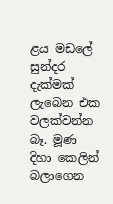ළය මඩලේ සුන්දර දැක්මක් ලැබෙන එක වලක්වන්න බෑ. මූණ දිහා කෙලින් බලාගෙන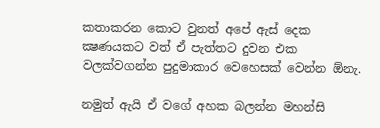කතාකරන කොට වුනත් අපේ ඇස් දෙක ක්‍ෂණයකට වත් ඒ පැත්තට දුවන එක වලක්වගන්න පුදුමාකාර වෙහෙසක් වෙන්න ඕනැ.

නමුත් ඇයි ඒ වගේ අහක බලන්න මහන්සි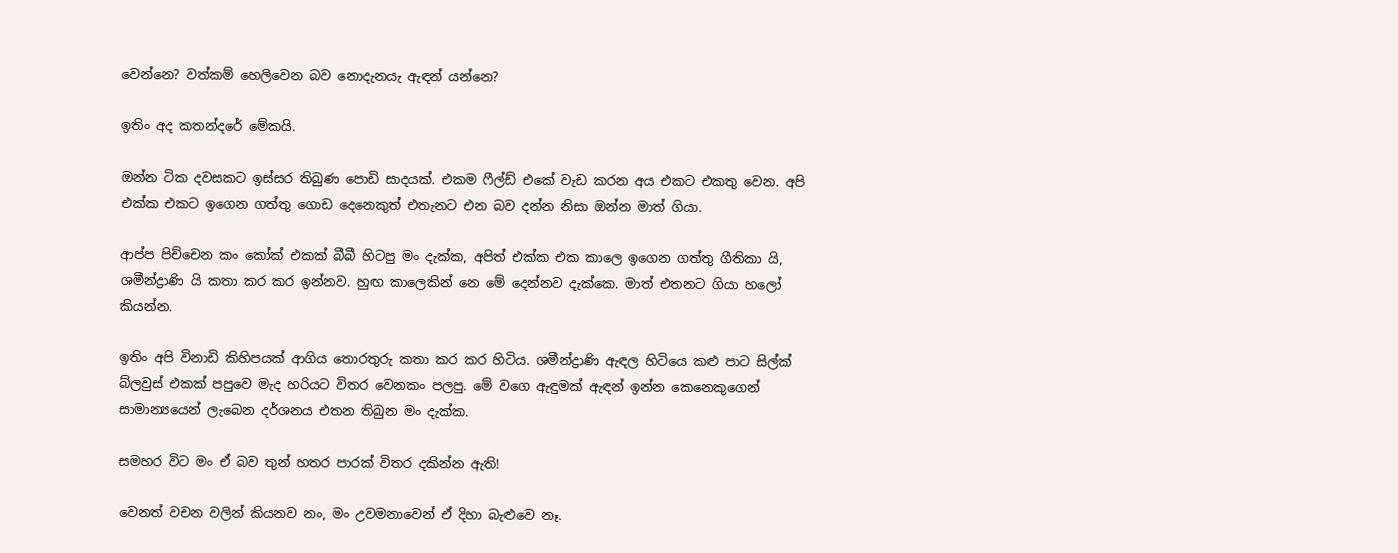වෙන්නෙ? වත්කම් හෙලිවෙන බව නොදැනයැ ඇඳන් යන්නෙ?

ඉතිං අද කතන්දරේ මේකයි.

ඔන්න ටික දවසකට ඉස්සර තිබුණ පොඩි සාදයක්. එකම ෆීල්ඩ් එකේ වැඩ කරන අය එකට එකතු වෙන. අපි එක්ක එකට ඉගෙන ගත්තු ගොඩ දෙනෙකුත් එතැනට එන බව දන්න නිසා ඔන්න මාත් ගියා.

ආප්ප පිච්චෙන කං කෝක් එකක් බීබී හිටපු මං දැක්ක, අපිත් එක්ක එක කාලෙ ඉගෙන ගත්තු ගීතිකා යි, ශමීන්ද්‍රාණි යි කතා කර කර ඉන්නව. හුඟ කාලෙකින් නෙ මේ දෙන්නව දැක්කෙ. මාත් එතනට ගියා හලෝ කියන්න.

ඉතිං අපි විනාඩි කිහිපයක් ආගිය තොරතුරු කතා කර කර හිටිය. ශමීන්ද්‍රාණි ඇඳල හිටියෙ කළු පාට සිල්ක් බ්ලවුස් එකක් පපුවෙ මැද හරියට විතර වෙනකං පලපු. මේ වගෙ ඇඳුමක් ඇඳන් ඉන්න කෙනෙකුගෙන් සාමාන්‍යයෙන් ලැබෙන දර්ශනය එතන තිබුන මං දැක්ක.

සමහර විට මං ඒ බව තුන් හතර පාරක් විතර දකින්න ඇති!

වෙනත් වචන වලින් කියනව නං, මං උවමනාවෙන් ඒ දිහා බැළුවෙ නෑ.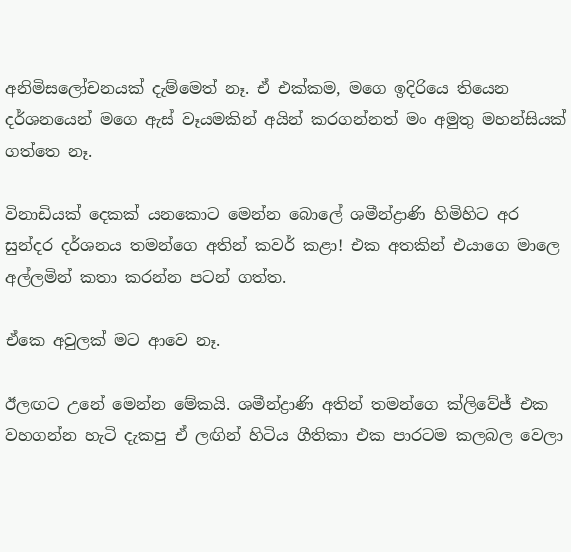අනිමිසලෝචනයක් දැම්මෙත් නෑ. ඒ එක්කම, මගෙ ඉදිරියෙ තියෙන දර්ශනයෙන් මගෙ ඇස් වෑයමකින් අයින් කරගන්නත් මං අමුතු මහන්සියක් ගත්තෙ නෑ.

විනාඩියක් දෙකක් යනකොට මෙන්න බොලේ ශමීන්ද්‍රාණි හිමිහිට අර සුන්දර දර්ශනය තමන්ගෙ අතින් කවර් කළා! එක අතකින් එයාගෙ මාලෙ අල්ලමින් කතා කරන්න පටන් ගත්ත.

ඒකෙ අවුලක් මට ආවෙ නෑ.

ඊලඟට උනේ මෙන්න මේකයි. ශමීන්ද්‍රාණි අතින් තමන්ගෙ ක්ලිවේජ් එක වහගන්න හැටි දැකපු ඒ ලඟින් හිටිය ගීතිකා එක පාරටම කලබල වෙලා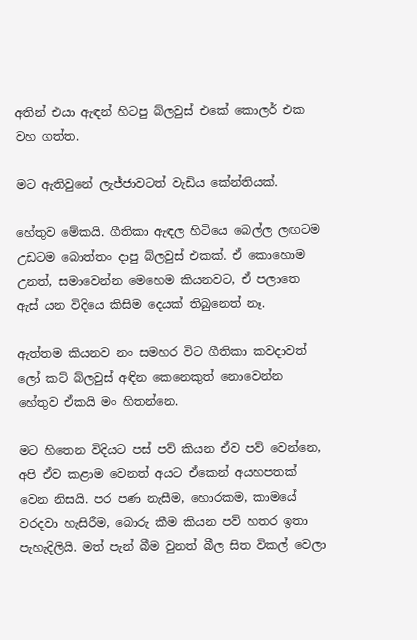අතින් එයා ඇඳන් හිටපු බ්ලවුස් එකේ කොලර් එක වහ ගත්ත.

මට ඇතිවුනේ ලැජ්ජාවටත් වැඩිය කේන්තියක්.

හේතුව මේකයි. ගීතිකා ඇඳල හිටියෙ බෙල්ල ලඟටම උඩටම බොත්තං දාපු බ්ලවුස් එකක්. ඒ කොහොම උනත්, සමාවෙන්න මෙහෙම කියනවට, ඒ පලාතෙ ඇස් යන විදියෙ කිසිම දෙයක් තිබුනෙත් නෑ.

ඇත්තම කියනව නං සමහර විට ගීතිකා කවදාවත් ලෝ කට් බ්ලවුස් අඳින කෙනෙකුත් නොවෙන්න හේතුව ඒකයි මං හිතන්නෙ.

මට හිතෙන විදියට පස් පව් කියන ඒව පව් වෙන්නෙ, අපි ඒව කළාම වෙනත් අයට ඒකෙන් අයහපතක් වෙන නිසයි. පර පණ නැසීම, හොරකම, කාමයේ වරදවා හැසිරීම, බොරු කීම කියන පව් හතර ඉතා පැහැදිලියි. මත් පැන් බීම වුනත් බීල සිත විකල් වෙලා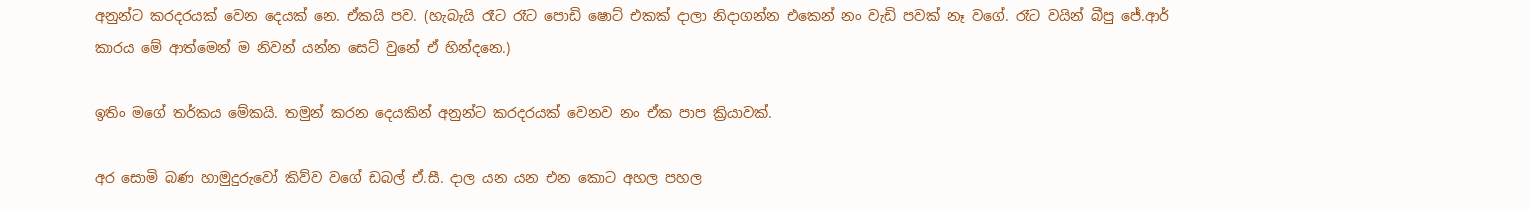අනුන්ට කරදරයක් වෙන දෙයක් නෙ. ඒකයි පව. (හැබැයි රෑට රෑට පොඩි ෂොට් එකක් දාලා නිදාගන්න එකෙන් නං වැඩි පවක් නෑ වගේ. රෑට වයින් බීපු ජේ.ආර් කාරය මේ ආත්මෙන් ම නිවන් යන්න සෙට් වුනේ ඒ හින්දනෙ.)

ඉතිං මගේ තර්කය මේකයි. තමුන් කරන දෙයකින් අනුන්ට කරදරයක් වෙනව නං ඒක පාප ක්‍රියාවක්.

අර සොමි බණ හාමුදුරුවෝ කිව්ව වගේ ඩබල් ඒ.සී. දාල යන යන එන කොට අහල පහල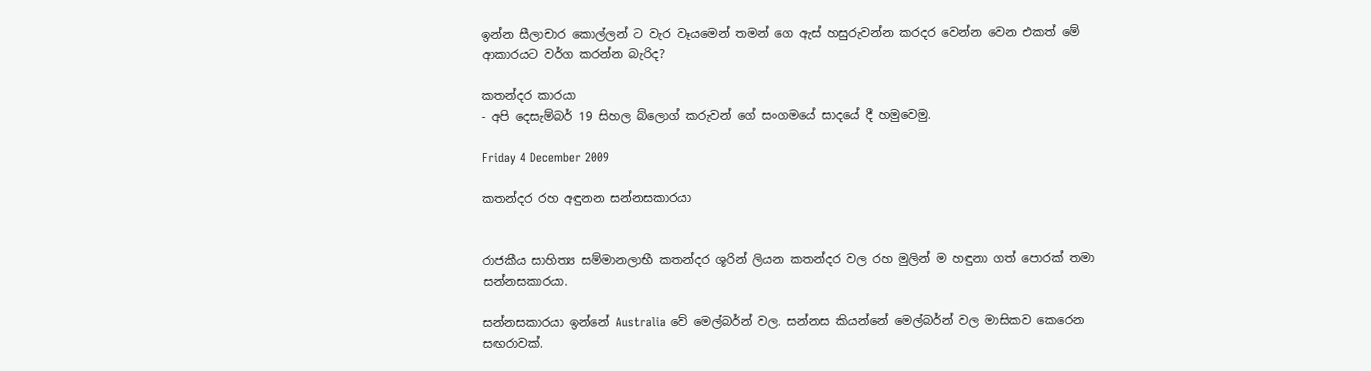ඉන්න සීලාචාර කොල්ලන් ට වැර වෑයමෙන් තමන් ගෙ ඇස් හසුරුවන්න කරදර වෙන්න වෙන එකත් මේ ආකාරයට වර්ග කරන්න බැරිද?

කතන්දර කාරයා
- අපි දෙසැම්බර් 19 සිහල බ්ලොග් කරුවන් ගේ සංගමයේ සාදයේ දී හමුවෙමු.

Friday 4 December 2009

කතන්දර රහ අඳුනන සන්නසකාරයා


රාජකීය සාහිත්‍ය සම්මානලාභී කතන්දර ශූරින් ලියන කතන්දර වල රහ මුලින් ම හඳුනා ගත් පොරක් තමා සන්නසකාරයා.

සන්නසකාරයා ඉන්නේ Australia වේ මෙල්බර්න් වල. සන්නස කියන්නේ මෙල්බර්න් වල මාසිකව කෙරෙන සඟරාවක්.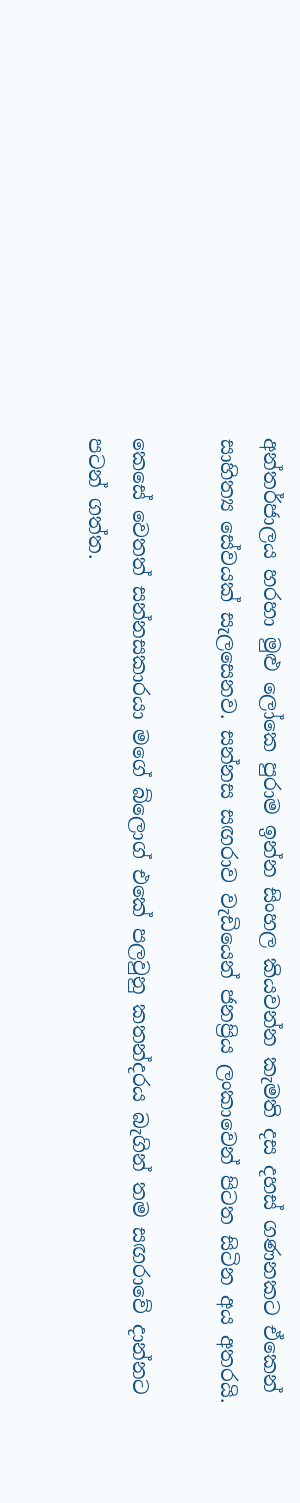අන්තර්ජාලය හරහා මුළු ලෝකෙ පුරාම ඉන්න සිංහල කියවන්න කැමති දස දහස් ගණනකට ඒකෙන් සාහිත්‍ය සේවයක් සැලසෙනව. සන්නස සඟරාව වැඩියෙන් ජනප්‍රිය ලංකාවෙන් පිටත සිටින අය අතරයි.

කෙසේ වෙතත් සන්නසකාරයා මගේ බ්ලොග් එකේ පලවුනු කතන්දරය බැගින් තම සඟරාවේ දාන්නට පටන් ගත්ත.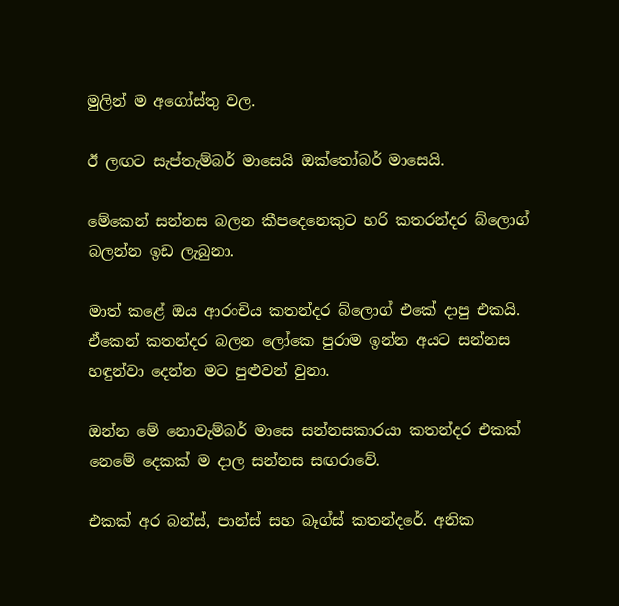මුලින් ම අගෝස්තු වල.

ඊ ලඟට සැප්තැම්බර් මාසෙයි ඔක්තෝබර් මාසෙයි.

මේකෙන් සන්නස බලන කීපදෙනෙකුට හරි කතරන්දර බ්ලොග් බලන්න ඉඩ ලැබුනා.

මාත් කළේ ඔය ආරංචිය කතන්දර බ්ලොග් එකේ දාපු එකයි. ඒකෙන් කතන්දර බලන ලෝකෙ පුරාම ඉන්න අයට සන්නස හඳුන්වා දෙන්න මට පුළුවන් වුනා.

ඔන්න මේ නොවැම්බර් මාසෙ සන්නසකාරයා කතන්දර එකක් නෙමේ දෙකක් ම දාල සන්නස සඟරාවේ.

එකක් අර බන්ස්, පාන්ස් සහ බෑග්ස් කතන්දරේ. අනික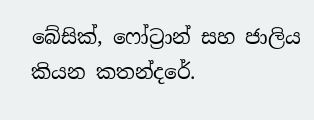බේසික්, ෆෝට්‍රාන් සහ ජාලිය කියන කතන්දරේ.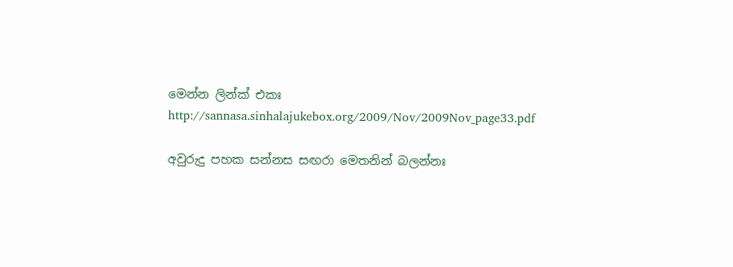මෙන්න ලින්ක් එකඃ http://sannasa.sinhalajukebox.org/2009/Nov/2009Nov_page33.pdf

අවුරුදු පහක සන්නස සඟරා මෙතනින් බලන්නඃ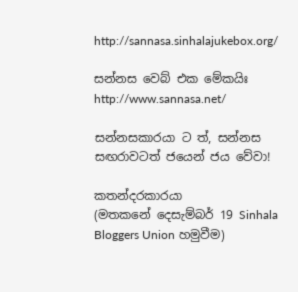http://sannasa.sinhalajukebox.org/

සන්නස වෙබ් එක මේකයිඃ http://www.sannasa.net/

සන්නසකාරයා ට ත්, සන්නස සඟරාවටත් ජයෙන් ජය වේවා!

කතන්දරකාරයා
(මතකනේ දෙසැම්බර් 19 Sinhala Bloggers Union හමුවීම)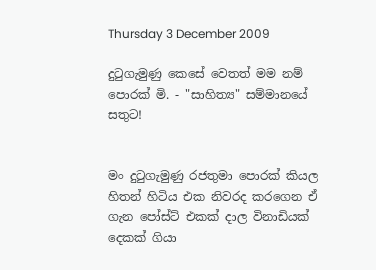Thursday 3 December 2009

දුටුගැමුණු කෙසේ වෙතත් මම නම් පොරක් මි. - "සාහිත්‍ය" සම්මානයේ සතුට!


මං දුටුගැමුණු රජතුමා පොරක් කියල හිතන් හිටිය එක නිවරද කරගෙන ඒ ගැන පෝස්ට් එකක් දාල විනාඩියක් දෙකක් ගියා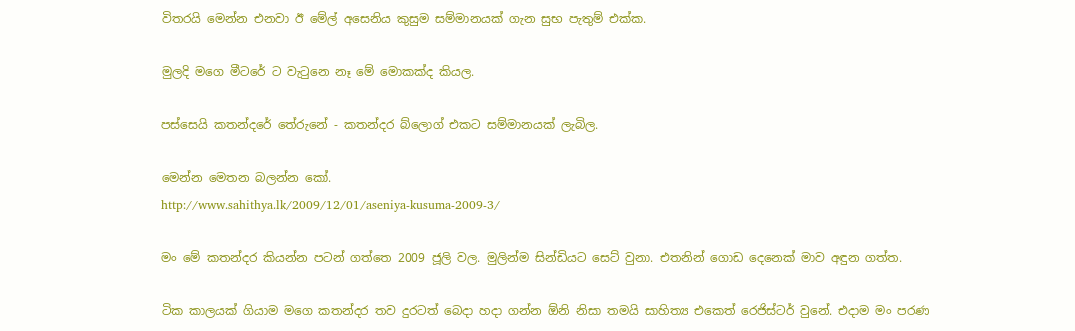විතරයි මෙන්න එනවා ඊ මේල් අසෙනිය කුසුම සම්මානයක් ගැන සුභ පැතුම් එක්ක.

මුලදි මගෙ මීටරේ ට වැටුනෙ නෑ මේ මොකක්ද කියල.

පස්සෙයි කතන්දරේ තේරුනේ - කතන්දර බ්ලොග් එකට සම්මානයක් ලැබිල.

මෙන්න මෙතන බලන්න කෝ.
http://www.sahithya.lk/2009/12/01/aseniya-kusuma-2009-3/

මං මේ කතන්දර කියන්න පටන් ගත්තෙ 2009 ජූලි වල. මුලින්ම සින්ඩියට සෙට් වුනා. එතනින් ගොඩ දෙනෙක් මාව අඳුන ගත්ත.

ටික කාලයක් ගියාම මගෙ කතන්දර තව දුරටත් බෙදා හදා ගන්න ඕනි නිසා තමයි සාහිත්‍ය එකෙත් රෙජිස්ටර් වුනේ. එදාම මං පරණ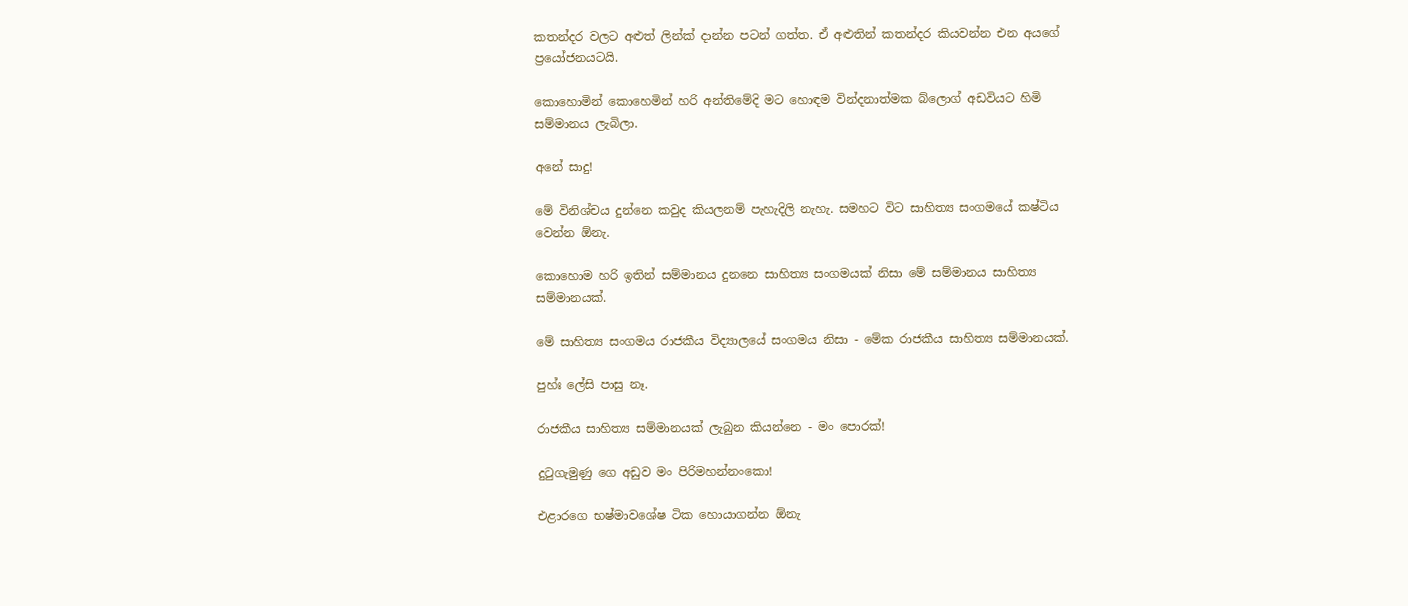කතන්දර වලට අළුත් ලින්ක් දාන්න පටන් ගත්ත. ඒ අළුතින් කතන්දර කියවන්න එන අයගේ ප්‍රයෝජනයටයි.

කොහොමින් කොහෙමින් හරි අන්තිමේදි මට හොඳම වින්දනාත්මක බ්ලොග් අඩවියට හිමි සම්මානය ලැබිලා.

අනේ සාදු!

මේ විනිශ්චය දුන්නෙ කවුද කියලනම් පැහැදිලි නැහැ. සමහට විට සාහිත්‍ය සංගමයේ කෂ්ටිය වෙන්න ඕනැ.

කොහොම හරි ඉතින් සම්මානය දුනනෙ සාහිත්‍ය සංගමයක් නිසා මේ සම්මානය සාහිත්‍ය සම්මානයක්.

මේ සාහිත්‍ය සංගමය රාජකීය විද්‍යාලයේ සංගමය නිසා - මේක රාජකීය සාහිත්‍ය සම්මානයක්.

පුහ්ඃ ලේසි පාසු නෑ.

රාජකීය සාහිත්‍ය සම්මානයක් ලැබුන කියන්නෙ - මං පොරක්!

දුටුගැමුණු ගෙ අඩුව මං පිරිමහන්නංකො!

එළාරගෙ භෂ්මාවශේෂ ටික හොයාගන්න ඕනැ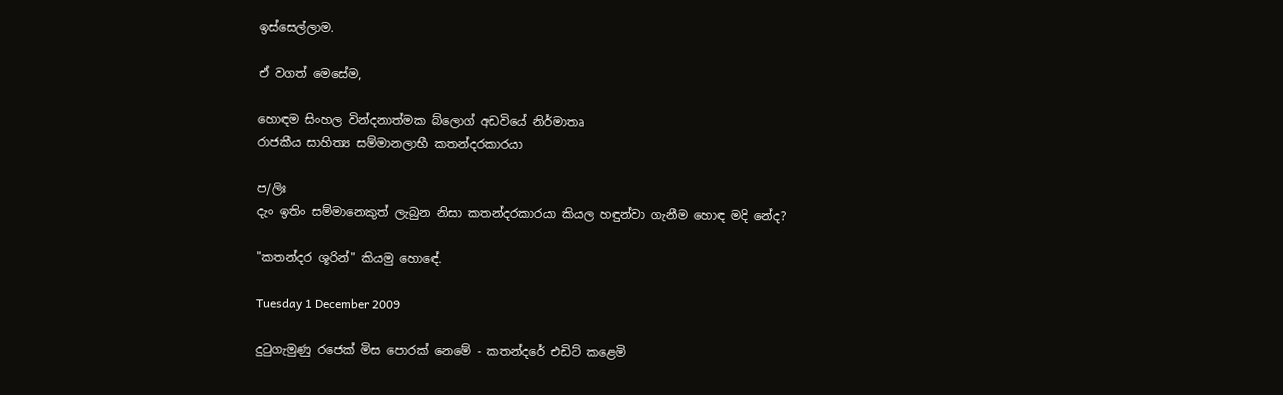ඉස්සෙල්ලාම.

ඒ වගත් මෙසේම,

හොඳම සිංහල වින්දනාත්මක බ්ලොග් අඩවියේ නිර්මාතෘ
රාජකීය සාහිත්‍ය සම්මානලාභී කතන්දරකාරයා

ප/ලිඃ
දැං ඉතිං සම්මානෙකුත් ලැබුන නිසා කතන්දරකාරයා කියල හඳුන්වා ගැනීම හොඳ මදි නේද?

"කතන්දර ශූරින්" කියමු හොඳේ.

Tuesday 1 December 2009

දුටුගැමුණු රජෙක් මිස පොරක් නෙමේ - කතන්දරේ එඩිට් කළෙමි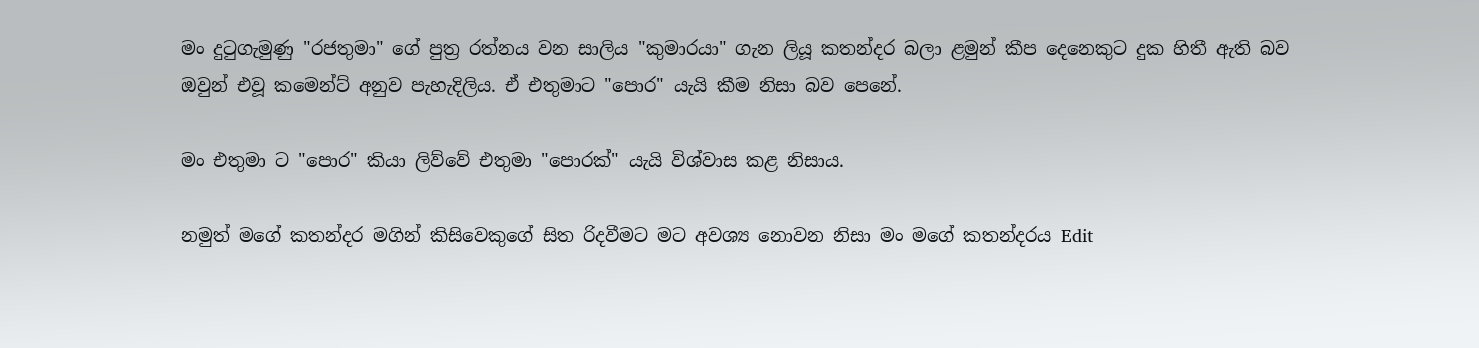මං දුටුගැමුණු "රජතුමා" ගේ පුත්‍ර රත්නය වන සාලිය "කුමාරයා" ගැන ලියූ කතන්දර බලා ළමුන් කීප දෙනෙකුට දුක හිතී ඇති බව ඔවුන් එවූ කමෙන්ට් අනුව පැහැදිලිය. ඒ එතුමාට "පොර" යැයි කීම නිසා බව පෙනේ.

මං එතුමා ට "පොර" කියා ලිව්වේ එතුමා "පොරක්" යැයි විශ්වාස කළ නිසාය.

නමුත් මගේ කතන්දර මගින් කිසිවෙකුගේ සිත රිදවීමට මට අවශ්‍ය නොවන නිසා මං මගේ කතන්දරය Edit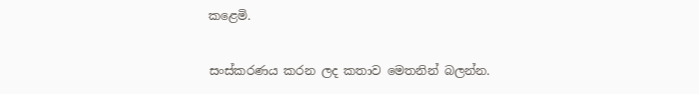කළෙමි.

සංස්කරණය කරන ලද කතාව මෙතනින් බලන්න.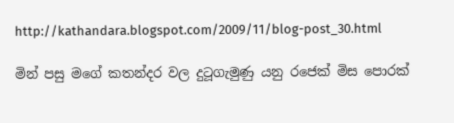http://kathandara.blogspot.com/2009/11/blog-post_30.html

මින් පසු මගේ කතන්දර වල දුටූගැමුණු යනු රජෙක් මිස පොරක්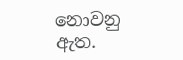නොවනු ඇත.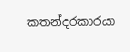කතන්දරකාරයා